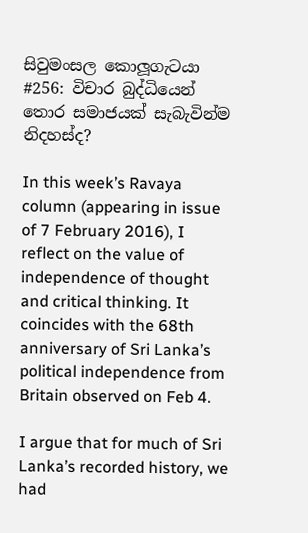සිවුමංසල කොලූගැටයා #256: විචාර බුද්ධියෙන් තොර සමාජයක් සැබැවින්ම නිදහස්ද?

In this week’s Ravaya column (appearing in issue of 7 February 2016), I reflect on the value of independence of thought and critical thinking. It coincides with the 68th anniversary of Sri Lanka’s political independence from Britain observed on Feb 4.

I argue that for much of Sri Lanka’s recorded history, we had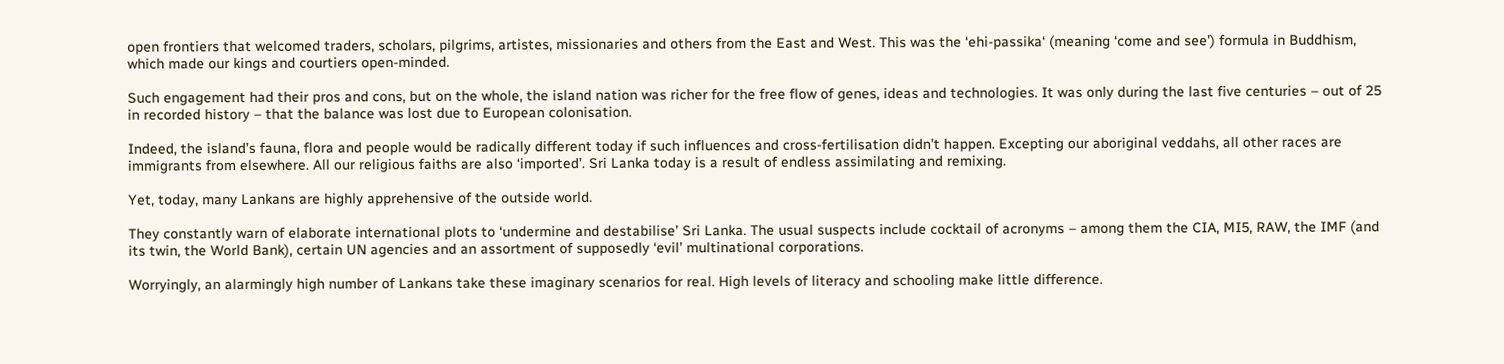open frontiers that welcomed traders, scholars, pilgrims, artistes, missionaries and others from the East and West. This was the ‘ehi-passika‘ (meaning ‘come and see’) formula in Buddhism, which made our kings and courtiers open-minded.

Such engagement had their pros and cons, but on the whole, the island nation was richer for the free flow of genes, ideas and technologies. It was only during the last five centuries – out of 25 in recorded history – that the balance was lost due to European colonisation.

Indeed, the island’s fauna, flora and people would be radically different today if such influences and cross-fertilisation didn’t happen. Excepting our aboriginal veddahs, all other races are immigrants from elsewhere. All our religious faiths are also ‘imported’. Sri Lanka today is a result of endless assimilating and remixing.

Yet, today, many Lankans are highly apprehensive of the outside world.

They constantly warn of elaborate international plots to ‘undermine and destabilise’ Sri Lanka. The usual suspects include cocktail of acronyms – among them the CIA, MI5, RAW, the IMF (and its twin, the World Bank), certain UN agencies and an assortment of supposedly ‘evil’ multinational corporations.

Worryingly, an alarmingly high number of Lankans take these imaginary scenarios for real. High levels of literacy and schooling make little difference.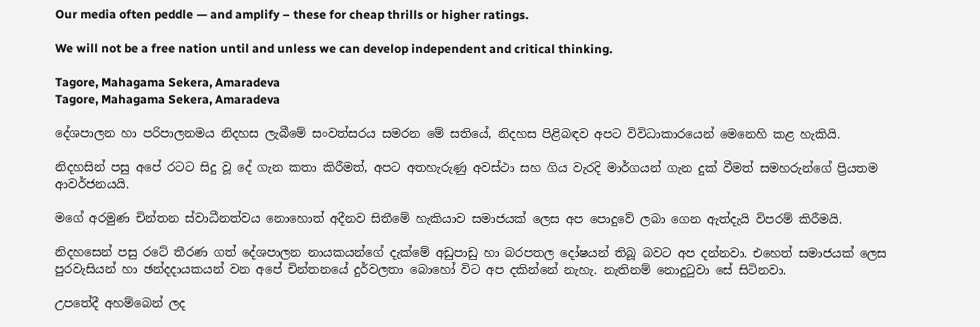Our media often peddle — and amplify – these for cheap thrills or higher ratings.

We will not be a free nation until and unless we can develop independent and critical thinking.

Tagore, Mahagama Sekera, Amaradeva
Tagore, Mahagama Sekera, Amaradeva

දේශපාලන හා පරිපාලනමය නිදහස ලැබීමේ සංවත්සරය සමරන මේ සතියේ, නිදහස පිළිබඳව අපට විවිධාකාරයෙන් මෙනෙහි කළ හැකියි.

නිදහසින් පසු අපේ රටට සිදු වූ දේ ගැන කතා කිරීමත්, අපට අතහැරුණු අවස්ථා සහ ගිය වැරදි මාර්ගයන් ගැන දුක් වීමත් සමහරුන්ගේ ප්‍රියතම ආවර්ජනයයි.

මගේ අරමුණ චින්තන ස්වාධීනත්වය නොහොත් අදීනව සිතීමේ හැකියාව සමාජයක් ලෙස අප පොදුවේ ලබා ගෙන ඇත්දැයි විපරම් කිරීමයි.

නිදහසෙන් පසු රටේ තීරණ ගත් දේශපාලන නායකයන්ගේ දැක්මේ අඩුපාඩු හා බරපතල දෝෂයන් තිබූ බවට අප දන්නවා. එහෙත් සමාජයක් ලෙස පුරවැසියන් හා ඡන්දදායකයන් වන අපේ චින්තනයේ දුර්වලතා බොහෝ විට අප දකින්නේ නැහැ. නැතිනම් නොදුටුවා සේ සිටිනවා.

උපතේදී අහම්බෙන් ලද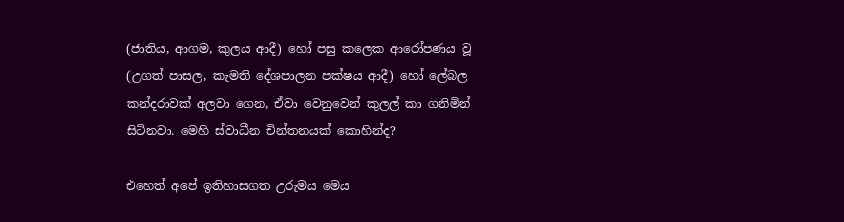(ජාතිය, ආගම, කුලය ආදී) හෝ පසු කලෙක ආරෝපණය වූ (උගත් පාසල, කැමති දේශපාලන පක්ෂය ආදී) හෝ ලේබල කන්දරාවක් අලවා ගෙන, ඒවා වෙනුවෙන් කුලල් කා ගනිමින් සිටිනවා. මෙහි ස්වාධීන චින්තනයක් කොහින්ද?

එහෙත් අපේ ඉතිහාසගත උරුමය මෙය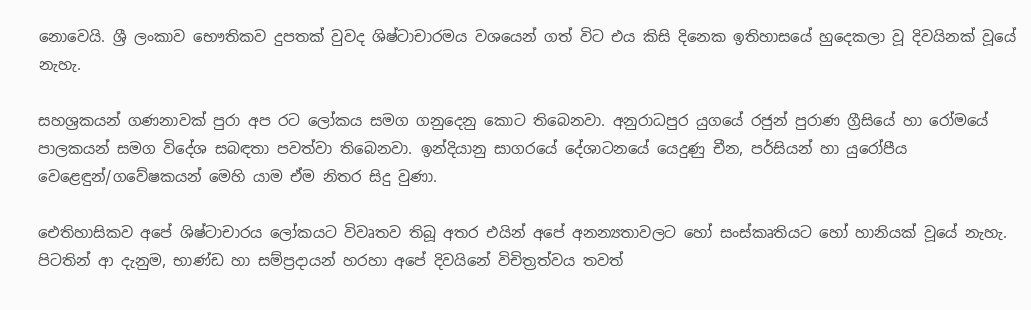නොවෙයි. ශ්‍රී ලංකාව භෞතිකව දුපතක් වුවද ශිෂ්ටාචාරමය වශයෙන් ගත් විට එය කිසි දිනෙක ඉතිහාසයේ හුදෙකලා වූ දිවයිනක් වූයේ නැහැ.

සහශ්‍රකයන් ගණනාවක් පුරා අප රට ලෝකය සමග ගනුදෙනු කොට තිබෙනවා. අනුරාධපුර යුගයේ රජුන් පුරාණ ග්‍රීසියේ හා රෝමයේ පාලකයන් සමග විදේශ සබඳතා පවත්වා තිබෙනවා. ඉන්දියානු සාගරයේ දේශාටනයේ යෙදුණු චීන, පර්සියන් හා යුරෝපීය වෙළෙඳුන්/ගවේෂකයන් මෙහි යාම ඒම නිතර සිදු වුණා.

ඓතිහාසිකව අපේ ශිෂ්ටාචාරය ලෝකයට විවෘතව තිබූ අතර එයින් අපේ අනන්‍යතාවලට හෝ සංස්කෘතියට හෝ හානියක් වූයේ නැහැ. පිටතින් ආ දැනුම, භාණ්ඩ හා සම්ප්‍රදායන් හරහා අපේ දිවයිනේ විචිත්‍රත්වය තවත්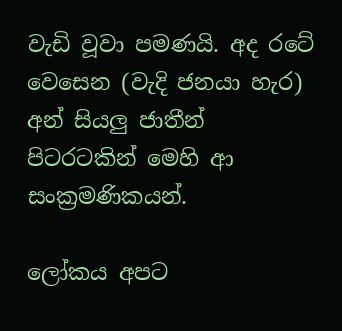වැඩි වූවා පමණයි. අද රටේ වෙසෙන (වැදි ජනයා හැර) අන් සියලු ජාතීන් පිටරටකින් මෙහි ආ සංක්‍රමණිකයන්.

ලෝකය අපට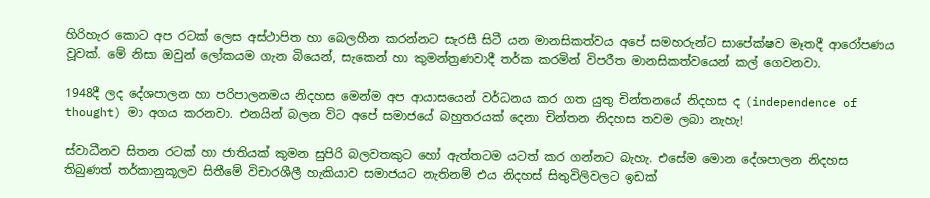හිරිහැර කොට අප රටක් ලෙස අස්ථාපිත හා බෙලහීන කරන්නට සැරසී සිටී යන මානසිකත්වය අපේ සමහරුන්ට සාපේක්ෂව මෑතදී ආරෝපණය වූවක්. මේ නිසා ඔවුන් ලෝකයම ගැන බියෙන්, සැකෙන් හා කුමන්ත්‍රණවාදී තර්ක කරමින් විපරීත මානසිකත්වයෙන් කල් ගෙවනවා.

1948දී ලද දේශපාලන හා පරිපාලනමය නිදහස මෙන්ම අප ආයාසයෙන් වර්ධනය කර ගත යුතු චින්තනයේ නිදහස ද (independence of thought) මා අගය කරනවා. එනයින් බලන විට අපේ සමාජයේ බහුතරයක් දෙනා චින්තන නිදහස තවම ලබා නැහැ!

ස්වාධීනව සිතන රටක් හා ජාතියක් කුමන සුපිරි බලවතකුට හෝ ඇත්තටම යටත් කර ගන්නට බැහැ. එසේම මොන දේශපාලන නිදහස තිබුණත් තර්කානුකූලව සිතීමේ විචාරශීලී හැකියාව සමාජයට නැතිනම් එය නිදහස් සිතුවිලිවලට ඉඩක්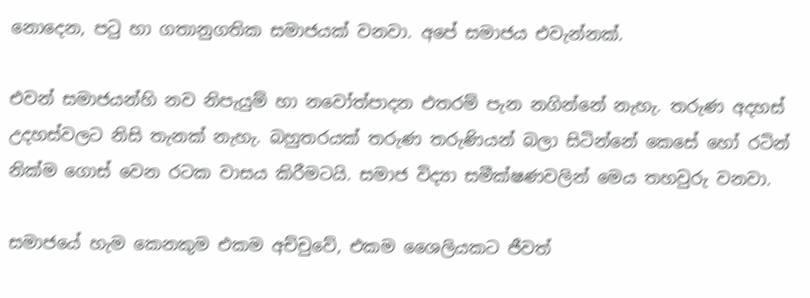නොදෙන, පටු හා ගතානුගතික සමාජයක් වනවා. අපේ සමාජය එවැන්නක්.

එවන් සමාජයන්හි නව නිපැයුම් හා නවෝත්පාදන එතරම් පැන නගින්නේ නැහැ. තරුණ අදහස් උදහස්වලට නිසි තැනක් නැහැ. බහුතරයක් තරුණ තරුණියන් බලා සිටින්නේ කෙසේ හෝ රටින් නික්ම ගොස් වෙන රටක වාසය කිරීමටයි. සමාජ විද්‍යා සමීක්ෂණවලින් මෙය තහවුරු වනවා.

සමාජයේ හැම කෙනකුම එකම අච්චුවේ, එකම ශෛලියකට ජීවත්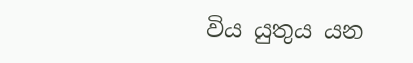විය යුතුය යන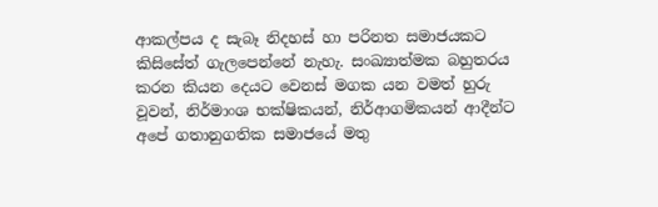ආකල්පය ද සැබෑ නිදහස් හා පරිනත සමාජයකට කිසිසේත් ගැලපෙන්නේ නැහැ. සංඛ්‍යාත්මක බහුතරය කරන කියන දෙයට වෙනස් මගක යන වමත් හුරු වූවන්, නිර්මාංශ භක්ෂිකයන්, නිර්ආගමිකයන් ආදීන්ට අපේ ගතානුගතික සමාජයේ මතු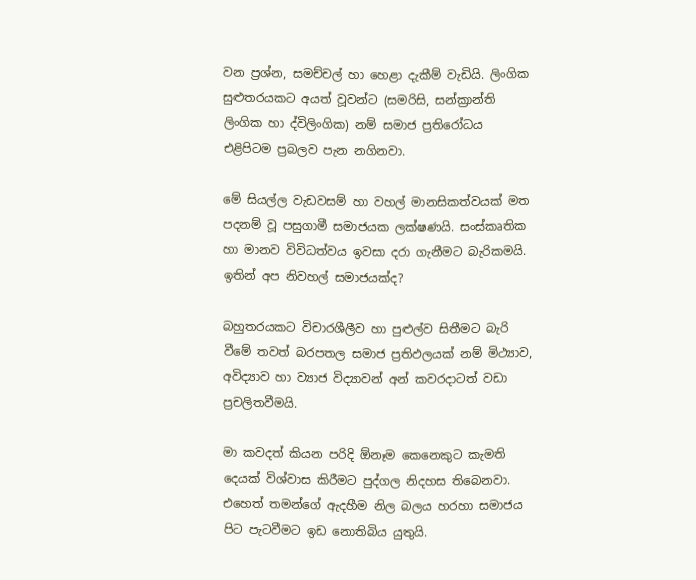වන ප්‍රශ්න, සමච්චල් හා හෙළා දැකීම් වැඩියි. ලිංගික සුළුතරයකට අයත් වූවන්ට (සමරිසි, සන්ක්‍රාන්ති ලිංගික හා ද්විලිංගික) නම් සමාජ ප්‍රතිරෝධය එළිපිටම ප්‍රබලව පැන නගිනවා.

මේ සියල්ල වැඩවසම් හා වහල් මානසිකත්වයක් මත පදනම් වූ පසුගාමී සමාජයක ලක්ෂණයි. සංස්කෘතික හා මානව විවිධත්වය ඉවසා දරා ගැනීමට බැරිකමයි. ඉතින් අප නිවහල් සමාජයක්ද?

බහුතරයකට විචාරශීලීව හා පුළුල්ව සිතීමට බැරි වීමේ තවත් බරපතල සමාජ ප්‍රතිඵලයක් නම් මිථ්‍යාව, අවිද්‍යාව හා ව්‍යාජ විද්‍යාවන් අන් කවරදාටත් වඩා ප්‍රචලිතවීමයි.

මා කවදත් කියන පරිදි ඕනෑම කෙනෙකුට කැමති දෙයක් විශ්වාස කිරීමට පුද්ගල නිදහස තිබෙනවා. එහෙත් තමන්ගේ ඇදහීම නිල බලය හරහා සමාජය පිට පැටවීමට ඉඩ නොතිබිය යුතුයි.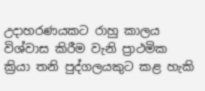උදාහරණයකට රාහු කාලය විශ්වාස කිරීම වැනි ප්‍රාථමික ක්‍රියා තනි පුද්ගලයකුට කළ හැකි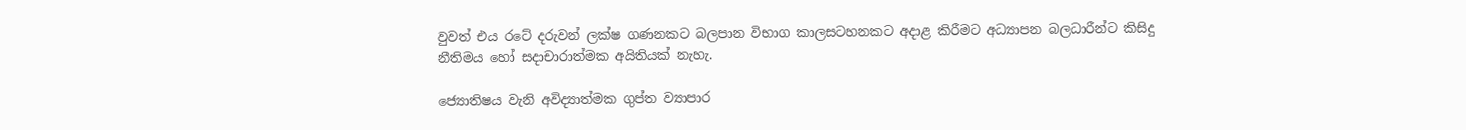වුවත් එය රටේ දරුවන් ලක්ෂ ගණනකට බලපාන විභාග කාලසටහනකට අදාළ කිරීමට අධ්‍යාපන බලධාරීන්ට කිසිදු නීතිමය හෝ සදාචාරාත්මක අයිතියක් නැහැ.

ජ්‍යොතිෂය වැනි අවිද්‍යාත්මක ගුප්ත ව්‍යාපාර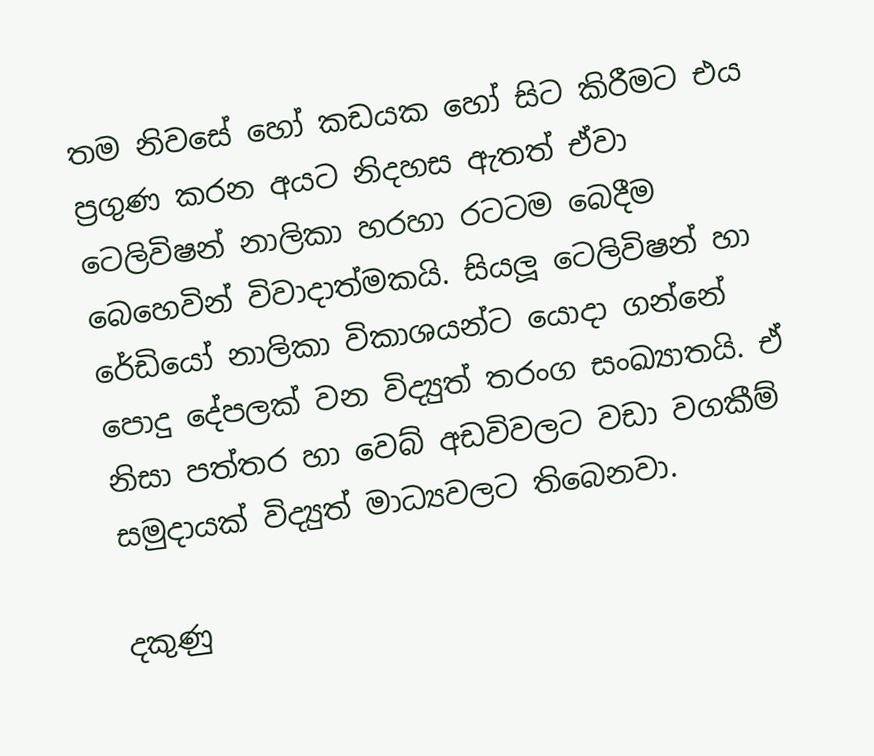තම නිවසේ හෝ කඩයක හෝ සිට කිරීමට එය ප්‍රගුණ කරන අයට නිදහස ඇතත් ඒවා ටෙලිවිෂන් නාලිකා හරහා රටටම බෙදීම බෙහෙවින් විවාදාත්මකයි. සියලූ ටෙලිවිෂන් හා රේඩියෝ නාලිකා විකාශයන්ට යොදා ගන්නේ පොදු දේපලක් වන විද්‍යුත් තරංග සංඛ්‍යාතයි. ඒ නිසා පත්තර හා වෙබ් අඩවිවලට වඩා වගකීම් සමුදායක් විද්‍යුත් මාධ්‍යවලට තිබෙනවා.

දකුණු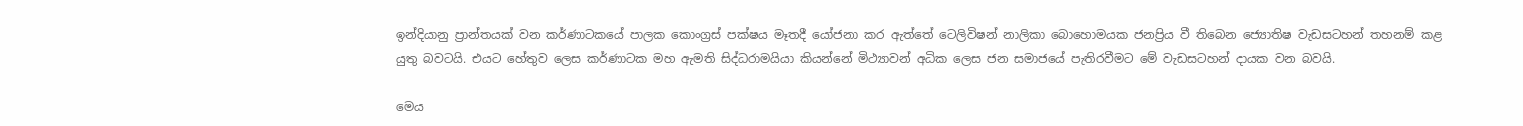ඉන්දියානු ප්‍රාන්තයක් වන කර්ණාටකයේ පාලක කොංග්‍රස් පක්ෂය මෑතදී යෝජනා කර ඇත්තේ ටෙලිවිෂන් නාලිකා බොහොමයක ජනප්‍රිය වී තිබෙන ජ්‍යොතිෂ වැඩසටහන් තහනම් කළ යුතු බවටයි. එයට හේතුව ලෙස කර්ණාටක මහ ඇමති සිද්ධරාමයියා කියන්නේ මිථ්‍යාවන් අධික ලෙස ජන සමාජයේ පැතිරවීමට මේ වැඩසටහන් දායක වන බවයි.

මෙය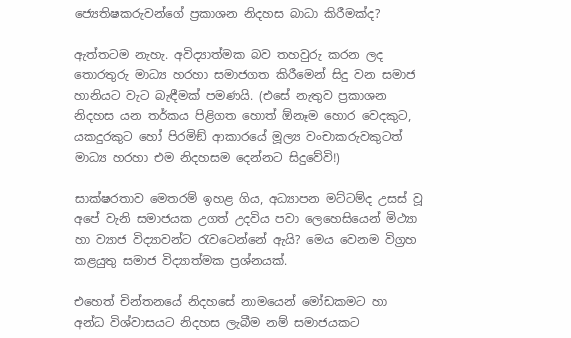ජ්‍යෙතිෂකරුවන්ගේ ප්‍රකාශන නිදහස බාධා කිරීමක්ද?

ඇත්තටම නැහැ. අවිද්‍යාත්මක බව තහවුරු කරන ලද තොරතුරු මාධ්‍ය හරහා සමාජගත කිරීමෙන් සිදු වන සමාජ හානියට වැට බැඳීමක් පමණයි. (එසේ නැතුව ප්‍රකාශන නිදහස යන තර්කය පිළිගත හොත් ඕනෑම හොර වෙදකුට, යකදුරකුට හෝ පිරමිඞ් ආකාරයේ මූල්‍ය වංචාකරුවකුටත් මාධ්‍ය හරහා එම නිදහසම දෙන්නට සිදුවේවි!)

සාක්ෂරතාව මෙතරම් ඉහළ ගිය, අධ්‍යාපන මට්ටම්ද උසස් වූ අපේ වැනි සමාජයක උගත් උදවිය පවා ලෙහෙසියෙන් මිථ්‍යා හා ව්‍යාජ විද්‍යාවන්ට රැවටෙන්නේ ඇයි? මෙය වෙනම විග්‍රහ කළයුතු සමාජ විද්‍යාත්මක ප්‍රශ්නයක්.

එහෙත් චින්තනයේ නිදහසේ නාමයෙන් මෝඩකමට හා අන්ධ විශ්වාසයට නිදහස ලැබීම නම් සමාජයකට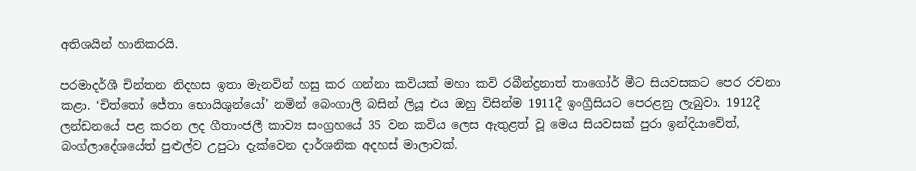අතිශයින් හානිකරයි.

පරමාදර්ශී චින්තන නිදහස ඉතා මැනවින් හසු කර ගන්නා කවියක් මහා කවි රබීන්ද්‍රනාත් තාගෝර් මීට සියවසකට පෙර රචනා කළා. ‘චිත්තෝ ජේතා භොයිශුන්යෝ’ නමින් බෙංගාලි බසින් ලියූ එය ඔහු විසින්ම 1911දී ඉංග්‍රීසියට පෙරළනු ලැබුවා. 1912දී ලන්ඩනයේ පළ කරන ලද ගීතාංජලී කාව්‍ය සංග්‍රහයේ 35 වන කවිය ලෙස ඇතුළත් වූ මෙය සියවසක් පුරා ඉන්දියාවේත්, බංග්ලාදේශයේත් පුළුල්ව උපුටා දැක්වෙන දාර්ශනික අදහස් මාලාවක්.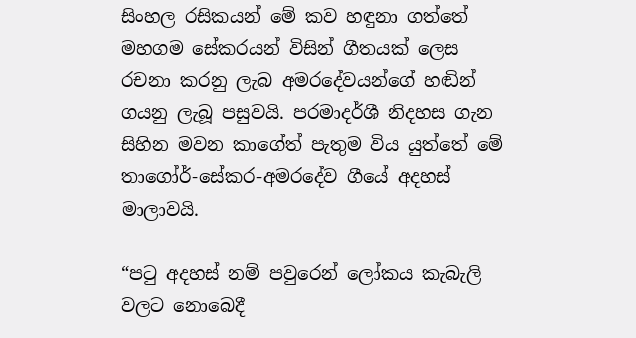සිංහල රසිකයන් මේ කව හඳුනා ගත්තේ මහගම සේකරයන් විසින් ගීතයක් ලෙස රචනා කරනු ලැබ අමරදේවයන්ගේ හඬින් ගයනු ලැබූ පසුවයි. පරමාදර්ශී නිදහස ගැන සිහින මවන කාගේත් පැතුම විය යුත්තේ මේ තාගෝර්-සේකර-අමරදේව ගීයේ අදහස් මාලාවයි.

“පටු අදහස් නම් පවුරෙන් ලෝකය කැබැලි වලට නොබෙදී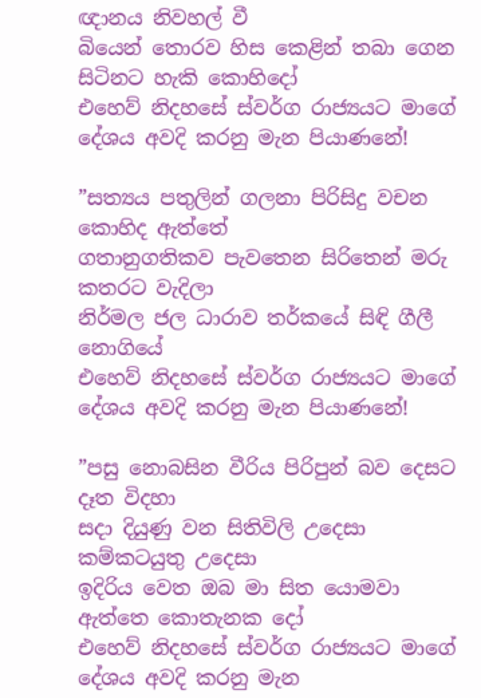ඥානය නිවහල් වී
බියෙන් තොරව හිස කෙළින් තබා ගෙන සිටිනට හැකි කොහිදෝ
එහෙව් නිදහසේ ස්වර්ග රාජ්‍යයට මාගේ දේශය අවදි කරනු මැන පියාණනේ!

”සත්‍යය පතුලින් ගලනා පිරිසිදු වචන කොහිද ඇත්තේ
ගතානුගතිකව පැවතෙන සිරිතෙන් මරු කතරට වැදිලා
නිර්මල ජල ධාරාව තර්කයේ සිඳි ගීලී නොගියේ
එහෙව් නිදහසේ ස්වර්ග රාජ්‍යයට මාගේ දේශය අවදි කරනු මැන පියාණනේ!

”පසු නොබසින වීරිය පිරිපුන් බව දෙසට දෑත විදහා
සදා දියුණු වන සිතිවිලි උදෙසා කම්කටයුතු උදෙසා
ඉදිරිය වෙත ඔබ මා සිත යොමවා ඇත්තෙ කොතැනක දෝ
එහෙව් නිදහසේ ස්වර්ග රාජ්‍යයට මාගේ දේශය අවදි කරනු මැන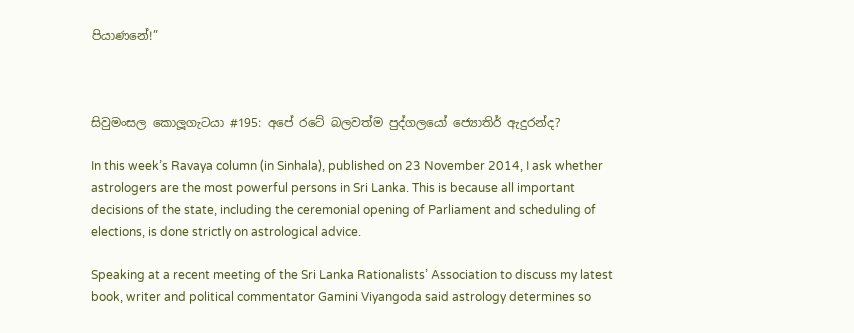පියාණනේ!”



සිවුමංසල කොලූගැටයා #195: අපේ රටේ බලවත්ම පුද්ගලයෝ ජ්‍යොතිර් ඇදුරන්ද?

In this week’s Ravaya column (in Sinhala), published on 23 November 2014, I ask whether astrologers are the most powerful persons in Sri Lanka. This is because all important decisions of the state, including the ceremonial opening of Parliament and scheduling of elections, is done strictly on astrological advice.

Speaking at a recent meeting of the Sri Lanka Rationalists’ Association to discuss my latest book, writer and political commentator Gamini Viyangoda said astrology determines so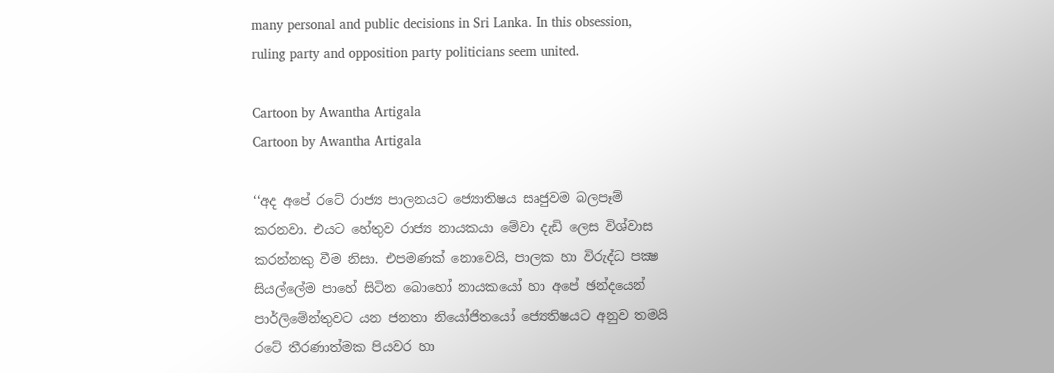many personal and public decisions in Sri Lanka. In this obsession, ruling party and opposition party politicians seem united.

Cartoon by Awantha Artigala
Cartoon by Awantha Artigala

‘‘අද අපේ රටේ රාජ්‍ය පාලනයට ජ්‍යොතිෂය සෘජුවම බලපෑම් කරනවා. එයට හේතුව රාජ්‍ය නායකයා මේවා දැඩි ලෙස විශ්වාස කරන්නකු වීම නිසා. එපමණක් නොවෙයි, පාලක හා විරුද්ධ පක්‍ෂ සියල්ලේම පාහේ සිටින බොහෝ නායකයෝ හා අපේ ඡන්දයෙන් පාර්ලිමේන්තුවට යන ජනතා නියෝජිතයෝ ජ්‍යෙතිෂයට අනුව තමයි රටේ තීරණාත්මක පියවර හා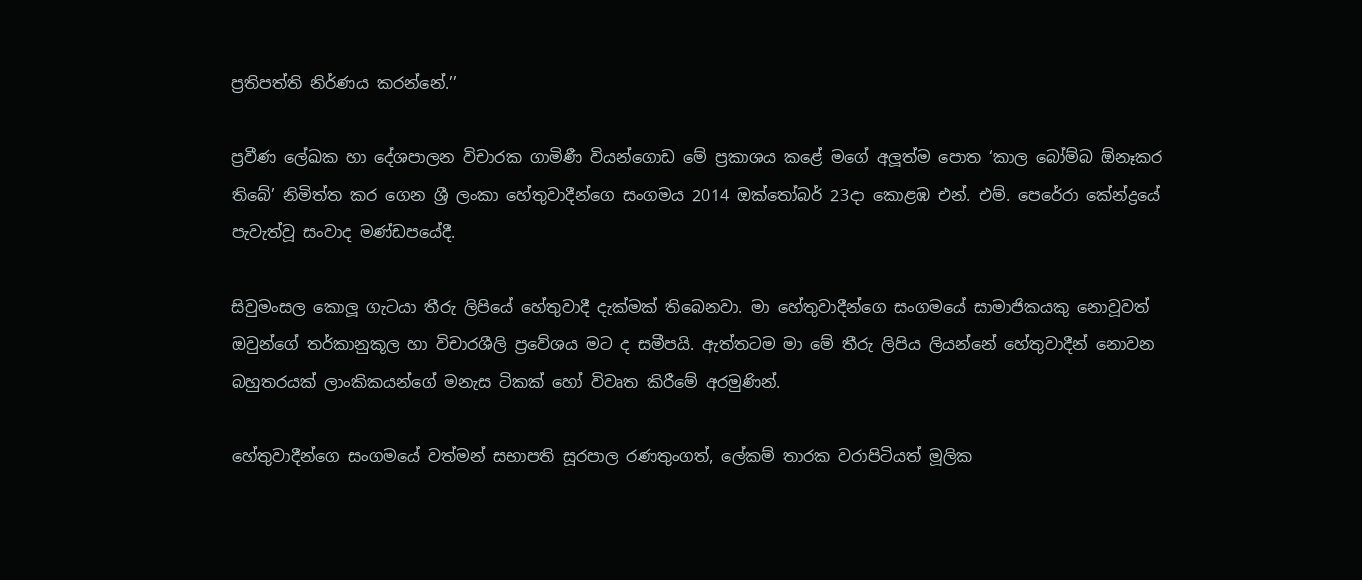ප්‍රතිපත්ති නිර්ණය කරන්නේ.’’

ප්‍රවීණ ලේඛක හා දේශපාලන විචාරක ගාමිණී වියන්ගොඩ මේ ප්‍රකාශය කළේ මගේ අලූත්ම පොත ‘කාල බෝම්බ ඕනෑකර තිබේ’ නිමිත්ත කර ගෙන ශ්‍රී ලංකා හේතුවාදීන්ගෙ සංගමය 2014 ඔක්තෝබර් 23දා කොළඹ එන්. එම්. පෙරේරා කේන්ද්‍රයේ පැවැත්වූ සංවාද මණ්ඩපයේදී.

සිවුමංසල කොලූ ගැටයා තීරු ලිපියේ හේතුවාදී දැක්මක් තිබෙනවා. මා හේතුවාදීන්ගෙ සංගමයේ සාමාජිකයකු නොවූවත් ඔවුන්ගේ තර්කානුකූල හා විචාරශීලි ප්‍රවේශය මට ද සමීපයි. ඇත්තටම මා මේ තීරු ලිපිය ලියන්නේ හේතුවාදීන් නොවන බහුතරයක් ලාංකිකයන්ගේ මනැස ටිකක් හෝ විවෘත කිරීමේ අරමුණින්.

හේතුවාදීන්ගෙ සංගමයේ වත්මන් සභාපති සූරපාල රණතුංගත්, ලේකම් තාරක වරාපිටියත් මූලික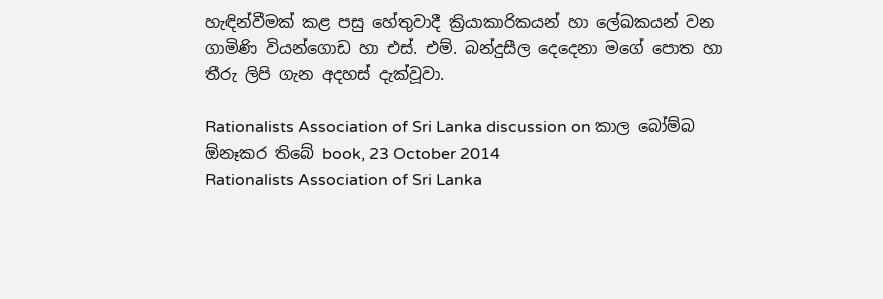හැඳින්වීමක් කළ පසු හේතුවාදී ක්‍රියාකාරිකයන් හා ලේඛකයන් වන ගාමිණි වියන්ගොඩ හා එස්. එම්. බන්දුසීල දෙදෙනා මගේ පොත හා තීරු ලිපි ගැන අදහස් දැක්වූවා.

Rationalists Association of Sri Lanka discussion on කාල බෝම්බ  ඕනෑකර තිබේ book, 23 October 2014
Rationalists Association of Sri Lanka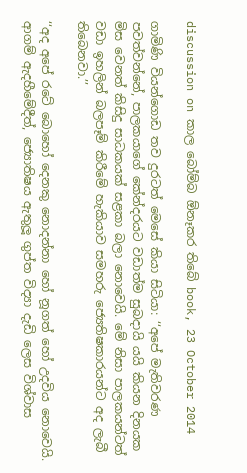discussion on කාල බෝම්බ ඕනෑකර තිබේ book, 23 October 2014

ගාමිණි වියන්ගොඩ තව දුරටත් මෙසේ කියා සිටියා: ‘‘අපේ මැතිවරණ පවත්වන්නේ, පාලකයාගේ කේන්දරයට වඩාත්ම සුබදායි යයි කියන දිනයක මිස වෙනත් කිසිදු සාධකයක් සළකා බලා නොවෙයි. මේ නිසා පාලකයන්ටත් වඩා ඉහලින් බලපෑම් කිරීමේ හැකියාව සමහරු ජ්‍යෙතිෂකාරයන්ට අද ලැබී තිබෙනවා.’’

‘‘අද අපේ රටේ බොහෝ දෙනකු නොදන්නා හෝ නූගත් හෝ උදවිය නොවෙයි. ආගම් ඇදහීමේදීත්, ජ්‍යොතිෂය ඇතුලූ ගුප්ත විද්‍යා දැඩි ලෙස විශ්වාස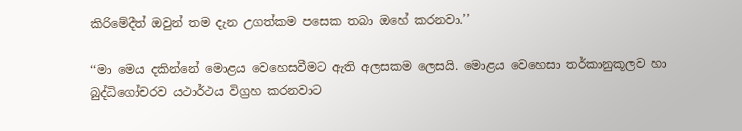කිරිමේදීත් ඔවුන් තම දැන උගත්කම පසෙක තබා ඔහේ කරනවා.’’

‘‘මා මෙය දකින්නේ මොළය වෙහෙසවීමට ඇති අලසකම ලෙසයි. මොළය වෙහෙසා තර්කානුකූලව හා බුද්ධිගෝචරව යථාර්ථය විග්‍රහ කරනවාට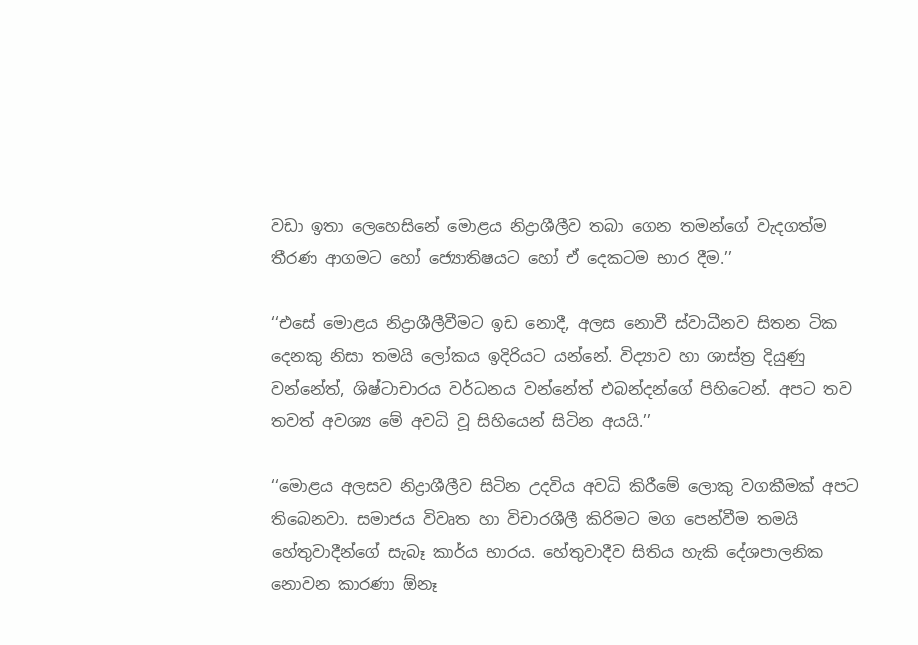වඩා ඉතා ලෙහෙසිනේ මොළය නිද්‍රාශීලීව තබා ගෙන තමන්ගේ වැදගත්ම තීරණ ආගමට හෝ ජ්‍යොතිෂයට හෝ ඒ දෙකටම භාර දීම.’’

‘‘එසේ මොළය නිද්‍රාශීලීවීමට ඉඩ නොදී, අලස නොවී ස්වාධීනව සිතන ටික දෙනකු නිසා තමයි ලෝකය ඉදිරියට යන්නේ. විද්‍යාව හා ශාස්ත්‍ර දියුණු වන්නේත්, ශිෂ්ටාචාරය වර්ධනය වන්නේත් එබන්දන්ගේ පිහිටෙන්. අපට තව තවත් අවශ්‍ය මේ අවධි වූ සිහියෙන් සිටින අයයි.’’

‘‘මොළය අලසව නිද්‍රාශීලීව සිටින උදවිය අවධි කිරීමේ ලොකු වගකීමක් අපට තිබෙනවා. සමාජය විවෘත හා විචාරශීලී කිරිමට මග පෙන්වීම තමයි හේතුවාදීන්ගේ සැබෑ කාර්ය භාරය. හේතුවාදීව සිතිය හැකි දේශපාලනික නොවන කාරණා ඕනෑ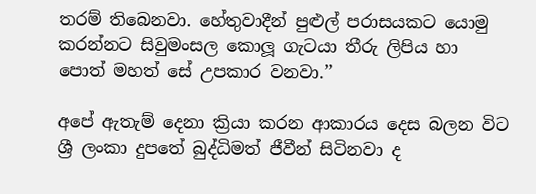තරම් තිබෙනවා. හේතුවාදීන් පුළුල් පරාසයකට යොමු කරන්නට සිවුමංසල කොලූ ගැටයා තීරු ලිපිය හා පොත් මහත් සේ උපකාර වනවා.’’

අපේ ඇතැම් දෙනා ක්‍රියා කරන ආකාරය දෙස බලන විට ශ්‍රී ලංකා දුපතේ බුද්ධිමත් ජීවීන් සිටිනවා ද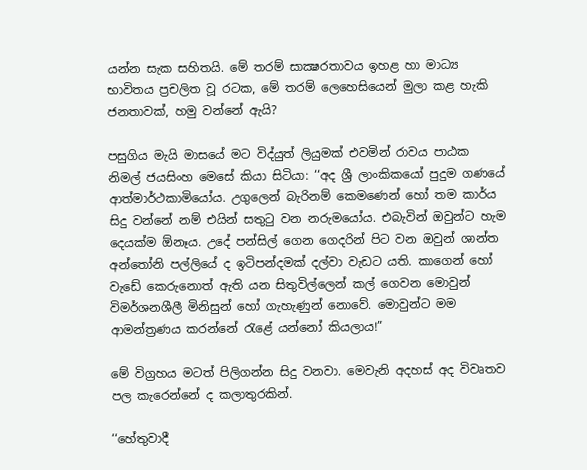යන්න සැක සහිතයි. මේ තරම් සාක්‍ෂරතාවය ඉහළ හා මාධ්‍ය භාවිතය ප්‍රචලිත වූ රටක, මේ තරම් ලෙහෙසියෙන් මුලා කළ හැකි ජනතාවක්, හමු වන්නේ ඇයි?

පසුගිය මැයි මාසයේ මට විද්යුත් ලියුමක් එවමින් රාවය පාඨක නිමල් ජයසිංහ මෙසේ කියා සිටියා: ‘‘අද ශ්‍රී ලාංකිකයෝ පුදුම ගණයේ ආත්මාර්ථකාමියෝය. උගුලෙන් බැරිනම් කෙමණෙන් හෝ තම කාර්ය සිදු වන්නේ නම් එයින් සතුටු වන නරුමයෝය. එබැවින් ඔවුන්ට හැම දෙයක්ම ඕනෑය. උදේ පන්සිල් ගෙන ගෙදරින් පිට වන ඔවුන් ශාන්ත අන්තෝනි පල්ලියේ ද ඉටිපන්දමක් දල්වා වැඩට යති. කාගෙන් හෝ වැඩේ කෙරුනොත් ඇති යන සිතුවිල්ලෙන් කල් ගෙවන මොවුන් විමර්ශනශීලී මිනිසුන් හෝ ගැහැණුන් නොවේ. මොවුන්ට මම ආමන්ත්‍රණය කරන්නේ රැළේ යන්නෝ කියලාය!”

මේ විග්‍රහය මටත් පිලිගන්න සිදු වනවා. මෙවැනි අදහස් අද විවෘතව පල කැරෙන්නේ ද කලාතුරකින්.

‘‘හේතුවාදී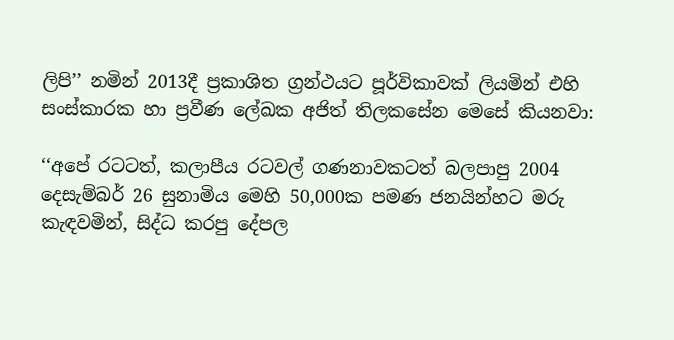ලිපි’’ නමින් 2013දී ප්‍රකාශිත ග්‍රන්ථයට පූර්විකාවක් ලියමින් එහි සංස්කාරක හා ප්‍රවීණ ලේඛක අජිත් තිලකසේන මෙසේ කියනවා:

‘‘අපේ රටටත්, කලාපීය රටවල් ගණනාවකටත් බලපාපු 2004 දෙසැම්බර් 26 සුනාමිය මෙහි 50,000ක පමණ ජනයින්හට මරු කැඳවමින්, සිද්ධ කරපු දේපල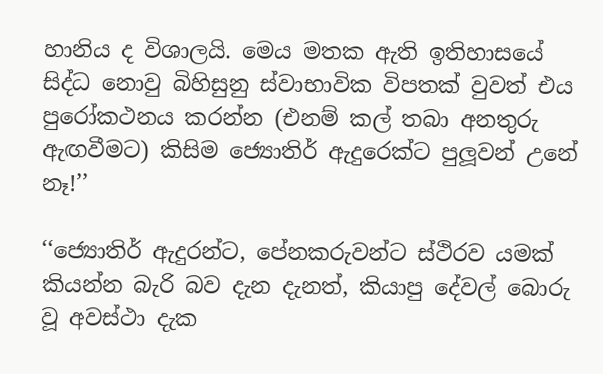හානිය ද විශාලයි. මෙය මතක ඇති ඉතිහාසයේ සිද්ධ නොවු බිහිසුනු ස්වාභාවික විපතක් වුවත් එය පුරෝකථනය කරන්න (එනම් කල් තබා අනතුරු ඇඟවීමට) කිසිම ජ්‍යොතිර් ඇදුරෙක්ට පුලූවන් උනේ නෑ!’’

‘‘ජ්‍යොතිර් ඇදුරන්ට, පේනකරුවන්ට ස්ථිරව යමක් කියන්න බැරි බව දැන දැනත්, කියාපු දේවල් බොරු වූ අවස්ථා දැක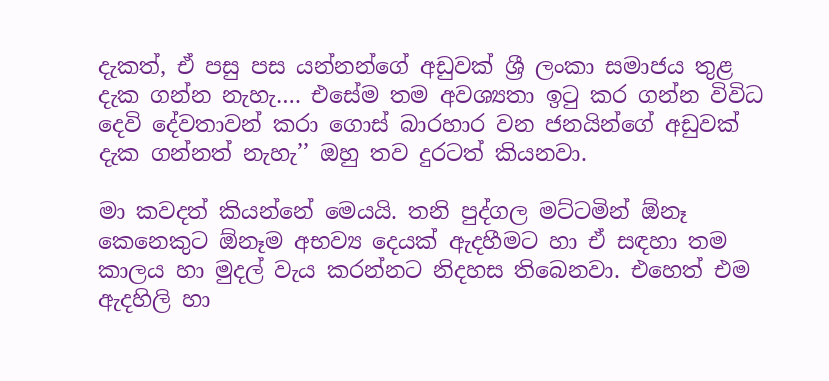දැකත්, ඒ පසු පස යන්නන්ගේ අඩුවක් ශ්‍රී ලංකා සමාජය තුළ දැක ගන්න නැහැ…. එසේම තම අවශ්‍යතා ඉටු කර ගන්න විවිධ දෙවි දේවතාවන් කරා ගොස් බාරහාර වන ජනයින්ගේ අඩුවක් දැක ගන්නත් නැහැ’’ ඔහු තව දුරටත් කියනවා.

මා කවදත් කියන්නේ මෙයයි. තනි පුද්ගල මට්ටමින් ඕනෑ කෙනෙකුට ඕනෑම අභව්‍ය දෙයක් ඇදහීමට හා ඒ සඳහා තම කාලය හා මුදල් වැය කරන්නට නිදහස තිබෙනවා. එහෙත් එම ඇදහිලි හා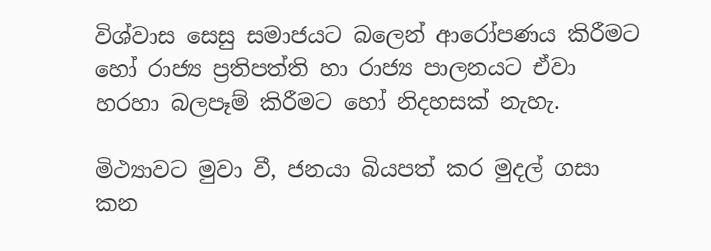විශ්වාස සෙසු සමාජයට බලෙන් ආරෝපණය කිරීමට හෝ රාජ්‍ය ප්‍රතිපත්ති හා රාජ්‍ය පාලනයට ඒවා හරහා බලපෑම් කිරීමට හෝ නිදහසක් නැහැ.

මිථ්‍යාවට මුවා වී, ජනයා බියපත් කර මුදල් ගසා කන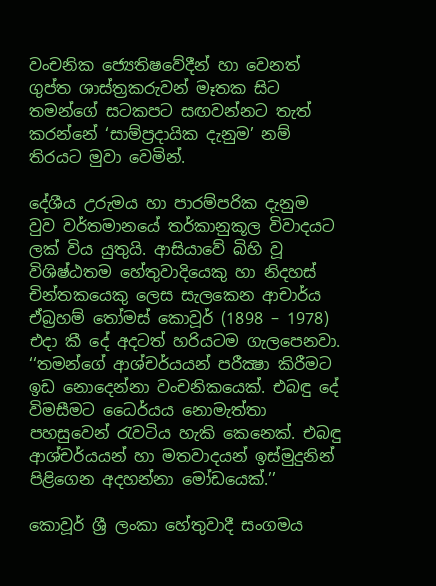වංචනික ජ්‍යෙතිෂවේදීන් හා වෙනත් ගුප්ත ශාස්ත්‍රකරුවන් මෑතක සිට තමන්ගේ සටකපට සඟවන්නට තැත් කරන්නේ ‘සාම්ප්‍රදායික දැනුම’ නම් තිරයට මුවා වෙමින්.

දේශීය උරුමය හා පාරම්පරික දැනුම වුව වර්තමානයේ තර්කානුකූල විවාදයට ලක් විය යුතුයි. ආසියාවේ බිහි වූ විශිෂ්ඨතම හේතුවාදියෙකු හා නිදහස් චින්තකයෙකු ලෙස සැලකෙන ආචාර්ය ඒබ්‍රහම් තෝමස් කොවූර් (1898 – 1978) එදා කී දේ අදටත් හරියටම ගැලපෙනවා. ‘‘තමන්ගේ ආශ්චර්යයන් පරීක්‍ෂා කිරීමට ඉඩ නොදෙන්නා වංචනිකයෙක්. එබඳු දේ විමසීමට ධෛර්යය නොමැත්තා පහසුවෙන් රැවටිය හැකි කෙනෙක්. එබඳු ආශ්චර්යයන් හා මතවාදයන් ඉස්මුදුනින් පිළිගෙන අදහන්නා මෝඩයෙක්.’’

කොවූර් ශ්‍රී ලංකා හේතුවාදී සංගමය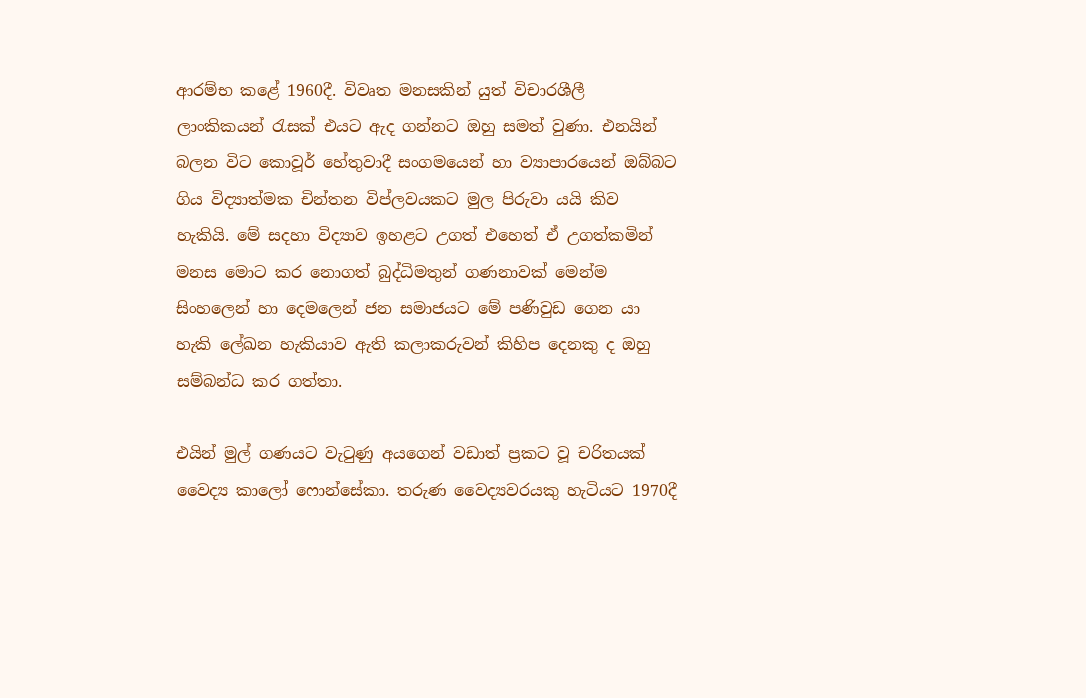ආරම්භ කළේ 1960දී. විවෘත මනසකින් යුත් විචාරශීලී ලාංකිකයන් රැසක් එයට ඇද ගන්නට ඔහු සමත් වුණා. එනයින් බලන විට කොවූර් හේතුවාදී සංගමයෙන් හා ව්‍යාපාරයෙන් ඔබ්බට ගිය විද්‍යාත්මක චින්තන විප්ලවයකට මුල පිරුවා යයි කිව හැකියි. මේ සදහා විද්‍යාව ඉහළට උගත් එහෙත් ඒ උගත්කමින් මනස මොට කර නොගත් බුද්ධිමතුන් ගණනාවක් මෙන්ම සිංහලෙන් හා දෙමලෙන් ජන සමාජයට මේ පණිවුඩ ගෙන යා හැකි ලේඛන හැකියාව ඇති කලාකරුවන් කිහිප දෙනකු ද ඔහු සම්බන්ධ කර ගත්තා.

එයින් මුල් ගණයට වැටුණු අයගෙන් වඩාත් ප්‍රකට වූ චරිතයක් වෛද්‍ය කාලෝ ෆොන්සේකා. තරුණ වෛද්‍යවරයකු හැටියට 1970දී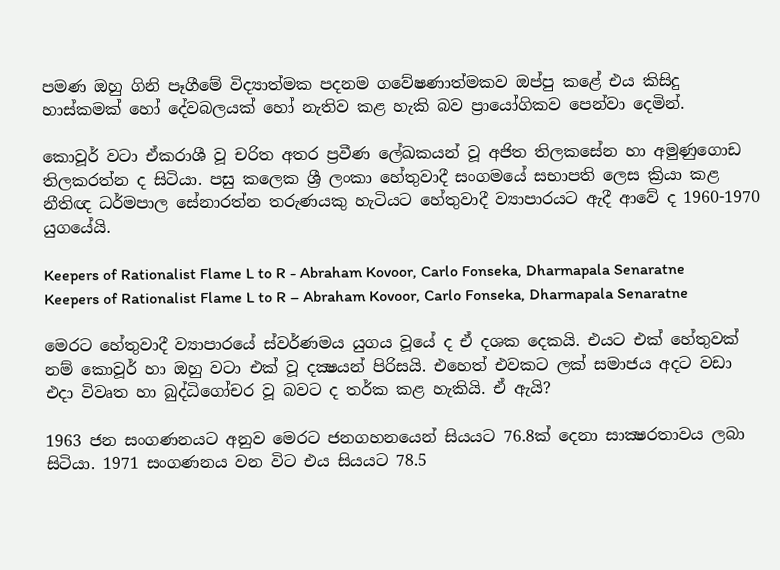පමණ ඔහු ගිනි පෑගීමේ විද්‍යාත්මක පදනම ගවේෂණාත්මකව ඔප්පු කළේ එය කිසිදු හාස්කමක් හෝ දේවබලයක් හෝ නැතිව කළ හැකි බව ප්‍රායෝගිකව පෙන්වා දෙමින්.

කොවූර් වටා ඒකරාශී වූ චරිත අතර ප්‍රවීණ ලේඛකයන් වූ අජිත තිලකසේන හා අමුණුගොඩ තිලකරත්න ද සිටියා. පසු කලෙක ශ්‍රී ලංකා හේතුවාදී සංගමයේ සභාපති ලෙස ක්‍රියා කළ නීතිඥ ධර්මපාල සේනාරත්න තරුණයකු හැටියට හේතුවාදී ව්‍යාපාරයට ඇදී ආවේ ද 1960-1970 යුගයේයි.

Keepers of Rationalist Flame L to R - Abraham Kovoor, Carlo Fonseka, Dharmapala Senaratne
Keepers of Rationalist Flame L to R – Abraham Kovoor, Carlo Fonseka, Dharmapala Senaratne

මෙරට හේතුවාදී ව්‍යාපාරයේ ස්වර්ණමය යුගය වූයේ ද ඒ දශක දෙකයි. එයට එක් හේතුවක් නම් කොවූර් හා ඔහු වටා එක් වූ දක්‍ෂයන් පිරිසයි. එහෙත් එවකට ලක් සමාජය අදට වඩා එදා විවෘත හා බුද්ධිගෝචර වූ බවට ද තර්ක කළ හැකියි. ඒ ඇයි?

1963 ජන සංගණනයට අනුව මෙරට ජනගහනයෙන් සියයට 76.8ක් දෙනා සාක්‍ෂරතාවය ලබා සිටියා. 1971 සංගණනය වන විට එය සියයට 78.5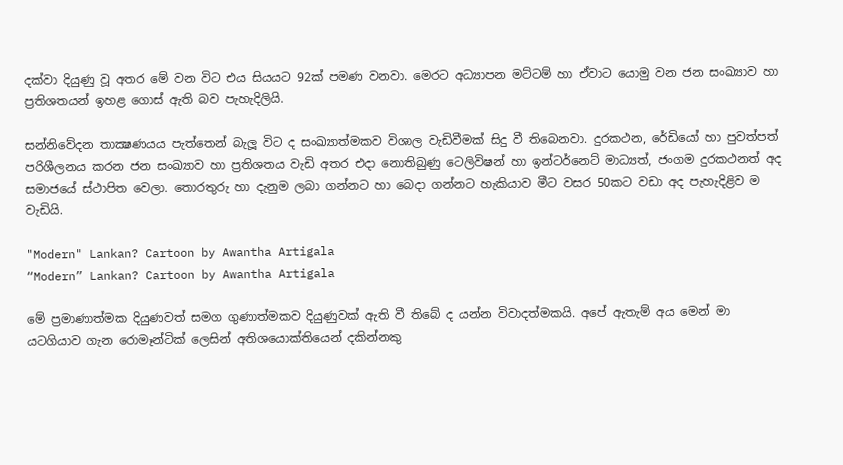දක්වා දියුණු වූ අතර මේ වන විට එය සියයට 92ක් පමණ වනවා. මෙරට අධ්‍යාපන මට්ටම් හා ඒවාට යොමු වන ජන සංඛ්‍යාව හා ප්‍රතිශතයන් ඉහළ ගොස් ඇති බව පැහැදිලියි.

සන්නිවේදන තාක්‍ෂණයය පැත්තෙන් බැලූ විට ද සංඛ්‍යාත්මකව විශාල වැඩිවීමක් සිදු වී තිබෙනවා. දුරකථන, රේඩියෝ හා පුවත්පත් පරිශීලනය කරන ජන සංඛ්‍යාව හා ප්‍රතිශතය වැඩි අතර එදා නොතිබුණු ටෙලිවිෂන් හා ඉන්ටර්නෙට් මාධ්‍යත්, ජංගම දුරකථනත් අද සමාජයේ ස්ථාපිත වෙලා. තොරතුරු හා දැනුම ලබා ගන්නට හා බෙදා ගන්නට හැකියාව මීට වසර 50කට වඩා අද පැහැදිළිව ම වැඩියි.

"Modern" Lankan? Cartoon by Awantha Artigala
“Modern” Lankan? Cartoon by Awantha Artigala

මේ ප්‍රමාණාත්මක දියුණවත් සමග ගුණාත්මකව දියුණුවක් ඇති වී තිබේ ද යන්න විවාදත්මකයි. අපේ ඇතැම් අය මෙන් මා යටගියාව ගැන රොමෑන්ටික් ලෙසින් අතිශයොක්තියෙන් දකින්නකු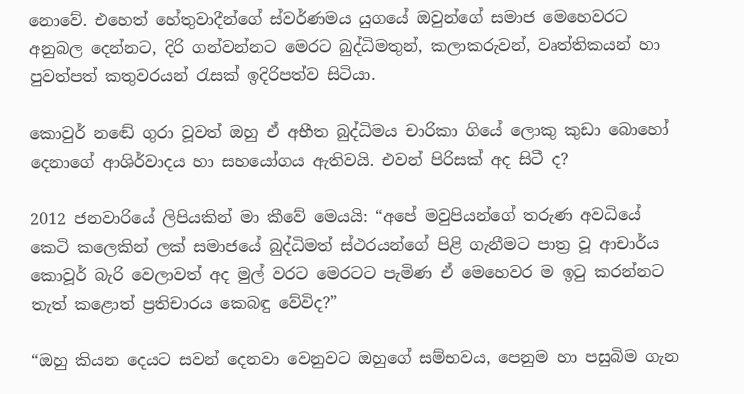නොවේ. එහෙත් හේතුවාදීන්ගේ ස්වර්ණමය යුගයේ ඔවුන්ගේ සමාජ මෙහෙවරට අනුබල දෙන්නට, දිරි ගන්වන්නට මෙරට බුද්ධිමතුන්, කලාකරුවන්, වෘත්තිකයන් හා පුවත්පත් කතුවරයන් රැසක් ඉදිරිපත්ව සිටියා.

කොවුර් නඬේ ගුරා වූවත් ඔහු ඒ අභීත බුද්ධිමය චාරිකා ගියේ ලොකු කුඩා බොහෝ දෙනාගේ ආශිර්වාදය හා සහයෝගය ඇතිවයි. එවන් පිරිසක් අද සිටී ද?

2012 ජනවාරියේ ලිපියකින් මා කීවේ මෙයයි: “අපේ මවුපියන්ගේ තරුණ අවධියේ කෙටි කලෙකින් ලක් සමාජයේ බුද්ධිමත් ස්ථරයන්ගේ පිළි ගැනීමට පාත්‍ර වූ ආචාර්ය කොවූර් බැරි වෙලාවත් අද මුල් වරට මෙරටට පැමිණ ඒ මෙහෙවර ම ඉටු කරන්නට තැත් කළොත් ප්‍රතිචාරය කෙබඳු වේවිද?”

“ඔහු කියන දෙයට සවන් දෙනවා වෙනුවට ඔහුගේ සම්භවය, පෙනුම හා පසුබිම ගැන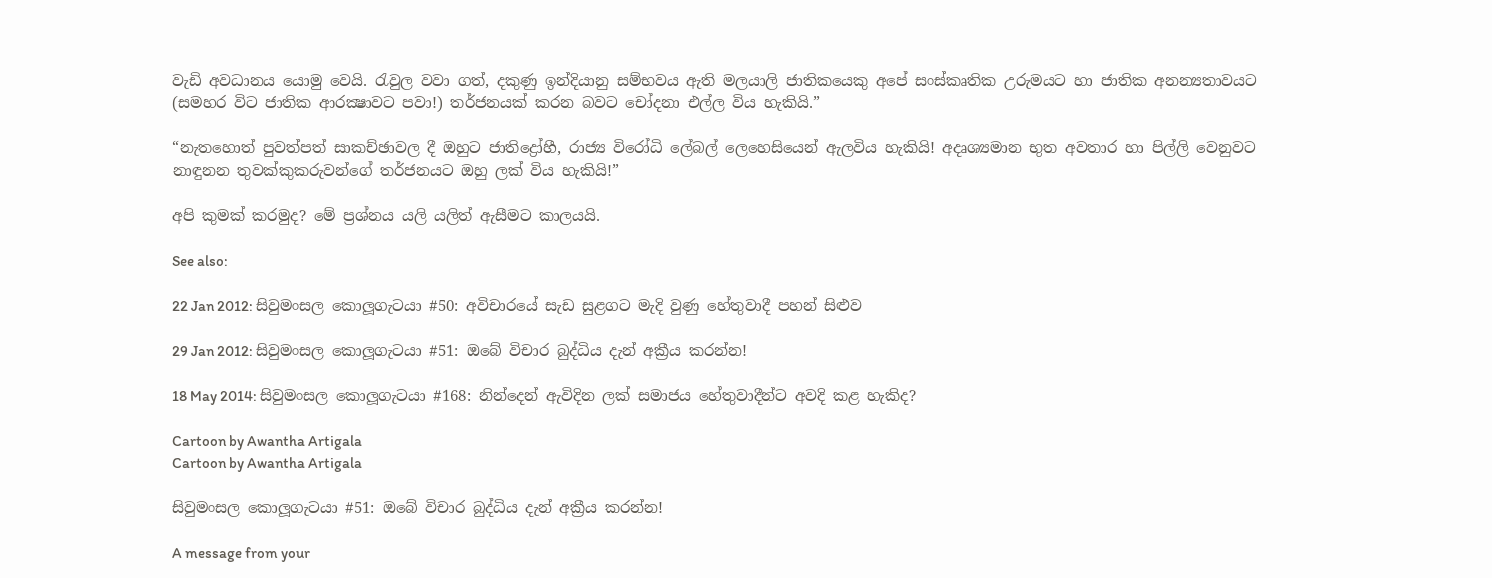වැඩි අවධානය යොමු වෙයි. රැවුල වවා ගත්, දකුණු ඉන්දියානු සම්භවය ඇති මලයාලි ජාතිකයෙකු අපේ සංස්කෘතික උරුමයට හා ජාතික අනන්‍යතාවයට (සමහර විට ජාතික ආරක්‍ෂාවට පවා!) තර්ජනයක් කරන බවට චෝදනා එල්ල විය හැකියි.”

“නැතහොත් පුවත්පත් සාකච්ඡාවල දී ඔහුට ජාතිද්‍රෝහී, රාජ්‍ය විරෝධි ලේබල් ලෙහෙසියෙන් ඇලවිය හැකියි! අදෘශ්‍යමාන භුත අවතාර හා පිල්ලි වෙනුවට නාඳුනන තුවක්කුකරුවන්ගේ තර්ජනයට ඔහු ලක් විය හැකියි!”

අපි කුමක් කරමුද? මේ ප්‍රශ්නය යලි යලිත් ඇසීමට කාලයයි.

See also:

22 Jan 2012: සිවුමංසල කොලූගැටයා #50: අවිචාරයේ සැඩ සුළගට මැදි වුණු හේතුවාදී පහන් සිළුව

29 Jan 2012: සිවුමංසල කොලූගැටයා #51: ඔබේ විචාර බුද්ධිය දැන් අක්‍රීය කරන්න!

18 May 2014: සිවුමංසල කොලූගැටයා #168: නින්දෙන් ඇවිදින ලක් සමාජය හේතුවාදීන්ට අවදි කළ හැකිද?

Cartoon by Awantha Artigala
Cartoon by Awantha Artigala

සිවුමංසල කොලූගැටයා #51: ඔබේ විචාර බුද්ධිය දැන් අක්‍රීය කරන්න!

A message from your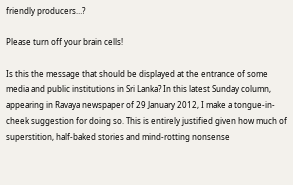friendly producers…?

Please turn off your brain cells!

Is this the message that should be displayed at the entrance of some media and public institutions in Sri Lanka? In this latest Sunday column, appearing in Ravaya newspaper of 29 January 2012, I make a tongue-in-cheek suggestion for doing so. This is entirely justified given how much of superstition, half-baked stories and mind-rotting nonsense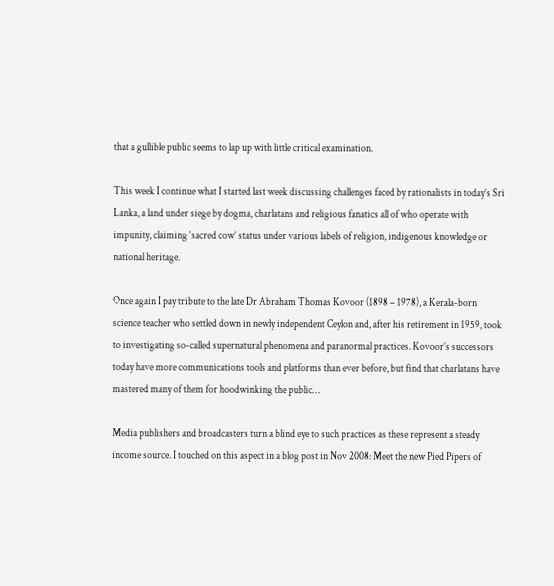that a gullible public seems to lap up with little critical examination.

This week I continue what I started last week discussing challenges faced by rationalists in today’s Sri Lanka, a land under siege by dogma, charlatans and religious fanatics all of who operate with impunity, claiming ‘sacred cow’ status under various labels of religion, indigenous knowledge or national heritage.

Once again I pay tribute to the late Dr Abraham Thomas Kovoor (1898 – 1978), a Kerala-born science teacher who settled down in newly independent Ceylon and, after his retirement in 1959, took to investigating so-called supernatural phenomena and paranormal practices. Kovoor’s successors today have more communications tools and platforms than ever before, but find that charlatans have mastered many of them for hoodwinking the public…

Media publishers and broadcasters turn a blind eye to such practices as these represent a steady income source. I touched on this aspect in a blog post in Nov 2008: Meet the new Pied Pipers of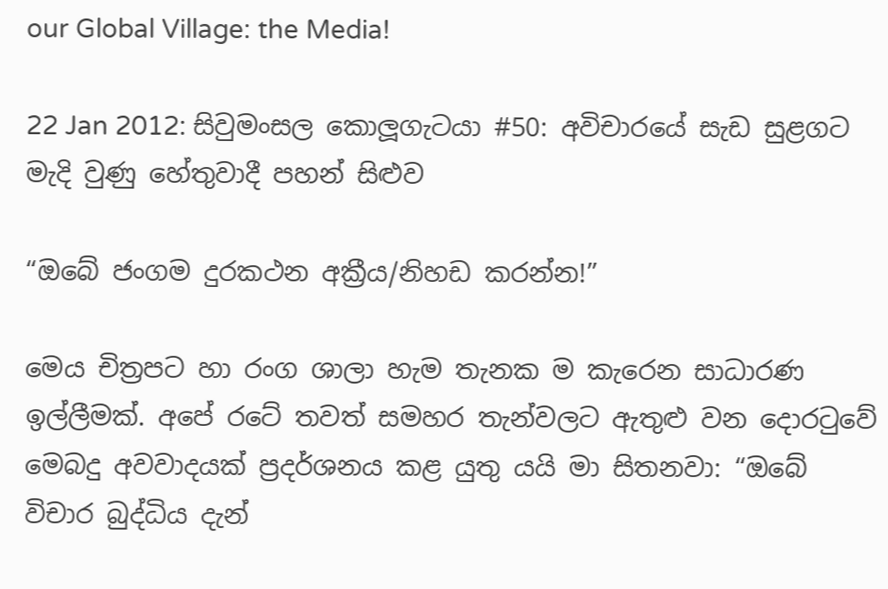our Global Village: the Media!

22 Jan 2012: සිවුමංසල කොලූගැටයා #50: අවිචාරයේ සැඩ සුළගට මැදි වුණු හේතුවාදී පහන් සිළුව

“ඔබේ ජංගම දුරකථන අක්‍රීය/නිහඩ කරන්න!”

මෙය චිත්‍රපට හා රංග ශාලා හැම තැනක ම කැරෙන සාධාරණ ඉල්ලීමක්. අපේ රටේ තවත් සමහර තැන්වලට ඇතුළු වන දොරටුවේ මෙබදු අවවාදයක් ප්‍රදර්ශනය කළ යුතු යයි මා සිතනවා: “ඔබේ විචාර බුද්ධිය දැන්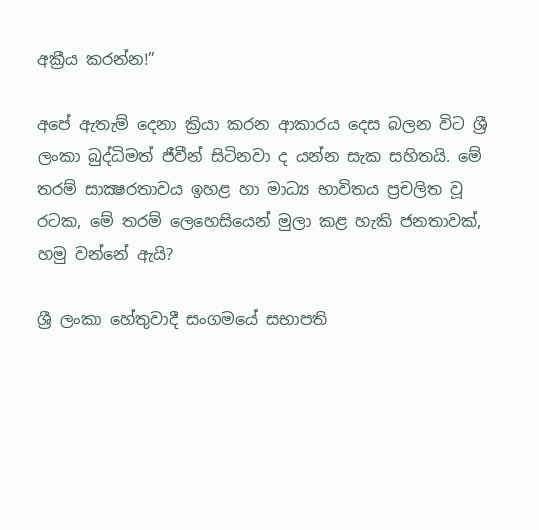අක්‍රීය කරන්න!”

අපේ ඇතැම් දෙනා ක්‍රියා කරන ආකාරය දෙස බලන විට ශ්‍රී ලංකා බුද්ධිමත් ජීවීන් සිටිනවා ද යන්න සැක සහිතයි. මේ තරම් සාක්‍ෂරතාවය ඉහළ හා මාධ්‍ය භාවිතය ප්‍රචලිත වූ රටක, මේ තරම් ලෙහෙසියෙන් මුලා කළ හැකි ජනතාවක්, හමු වන්නේ ඇයි?

ශ්‍රී ලංකා හේතුවාදී සංගමයේ සභාපති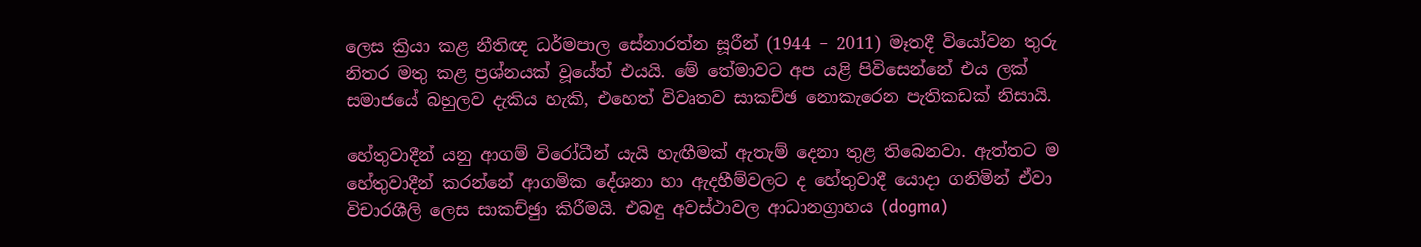ලෙස ක්‍රියා කළ නීතිඥ ධර්මපාල සේනාරත්න සූරීන් (1944 – 2011) මෑතදී වියෝවන තුරු නිතර මතු කළ ප්‍රශ්නයක් වූයේත් එයයි. මේ තේමාවට අප යළි පිවිසෙන්නේ එය ලක් සමාජයේ බහුලව දැකිය හැකි, එහෙත් විවෘතව සාකච්ඡ නොකැරෙන පැතිකඩක් නිසායි.

හේතුවාදීන් යනු ආගම් විරෝධීන් යැයි හැඟීමක් ඇතැම් දෙනා තුළ තිබෙනවා. ඇත්තට ම හේතුවාදීන් කරන්නේ ආගමික දේශනා හා ඇදහීම්වලට ද හේතුවාදී යොදා ගනිමින් ඒවා විචාරශීලි ලෙස සාකච්ඡුා කිරීමයි. එබඳු අවස්ථාවල ආධානග්‍රාහය (dogma)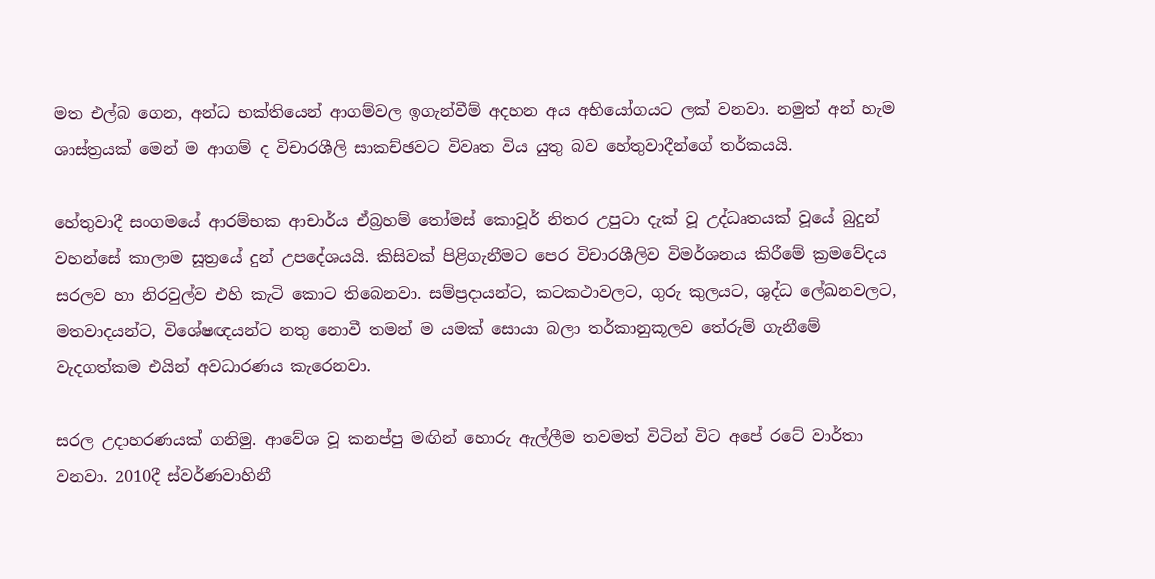මත එල්බ ගෙන, අන්ධ භක්තියෙන් ආගම්වල ඉගැන්වීම් අදහන අය අභියෝගයට ලක් වනවා. නමුත් අන් හැම ශාස්ත්‍රයක් මෙන් ම ආගම් ද විචාරශීලි සාකච්ඡවට විවෘත විය යුතු බව හේතුවාදීන්ගේ තර්කයයි.

හේතුවාදී සංගමයේ ආරම්භක ආචාර්ය ඒබ්‍රහම් තෝමස් කොවූර් නිතර උපුටා දැක් වූ උද්ධෘතයක් වූයේ බුදුන් වහන්සේ කාලාම සූත්‍රයේ දුන් උපදේශයයි. කිසිවක් පිළිගැනීමට පෙර විචාරශීලිව විමර්ශනය කිරීමේ ක්‍රමවේදය සරලව හා නිරවුල්ව එහි කැටි කොට තිබෙනවා. සම්ප්‍රදායන්ට, කටකථාවලට, ගුරු කුලයට, ශුද්ධ ලේඛනවලට, මතවාදයන්ට, විශේෂඥයන්ට නතු නොවී තමන් ම යමක් සොයා බලා තර්කානුකූලව තේරුම් ගැනීමේ වැදගත්කම එයින් අවධාරණය කැරෙනවා.

සරල උදාහරණයක් ගනිමු. ආවේශ වූ කනප්පු මඟින් හොරු ඇල්ලීම තවමත් විටින් විට අපේ රටේ වාර්තා වනවා. 2010දී ස්වර්ණවාහිනී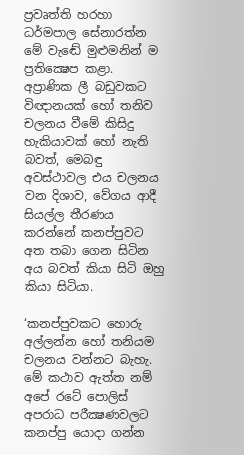ප්‍රවෘත්ති හරහා ධර්මපාල සේනාරත්න මේ වැඬේ මුළුමනින් ම ප්‍රතික්‍ෂෙප කළා. අප්‍රාණික ලී බඩුවකට විඥානයක් හෝ තනිව චලනය වීමේ කිසිදු හැකියාවක් හෝ නැති බවත්, මෙබඳු අවස්ථාවල එය චලනය වන දිශාව, වේගය ආදී සියල්ල තීරණය කරන්නේ කනප්පුවට අත තබා ගෙන සිටින අය බවත් කියා සිටි ඔහු කියා සිටියා.

‘කනප්පුවකට හොරු අල්ලන්න හෝ තනියම චලනය වන්නට බැහැ. මේ කථාව ඇත්ත නම් අපේ රටේ පොලිස් අපරාධ පරීක්‍ෂණවලට කනප්පු යොදා ගන්න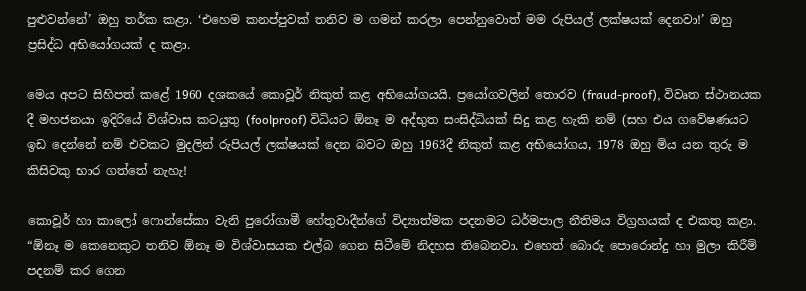පුළුවන්නේ’ ඔහු තර්ක කළා. ‘එහෙම කනප්පුවක් තනිව ම ගමන් කරලා පෙන්නුවොත් මම රුපියල් ලක්ෂයක් දෙනවා!’ ඔහු ප්‍රසිද්ධ අභියෝගයක් ද කළා.

මෙය අපට සිහිපත් කළේ 1960 දශකයේ කොවූර් නිකුත් කළ අභියෝගයයි. ප්‍රයෝගවලින් තොරව (fraud-proof), විවෘත ස්ථානයක දී මහජනයා ඉදිරියේ විශ්වාස කටයුතු (foolproof) විධියට ඕනෑ ම අද්භුත සංසිද්ධියක් සිදු කළ හැකි නම් (සහ එය ගවේෂණයට ඉඩ දෙන්නේ නම් එවකට මුදලින් රුපියල් ලක්ෂයක් දෙන බවට ඔහු 1963දී නිකුත් කළ අභියෝගය, 1978 ඔහු මිය යන තුරු ම කිසිවකු භාර ගත්තේ නැහැ!

කොවූර් හා කාලෝ ෆොන්සේකා වැනි පුරෝගාමී හේතුවාදීන්ගේ විද්‍යාත්මක පදනමට ධර්මපාල නීතිමය විග්‍රහයක් ද එකතු කළා. “ඕනෑ ම කෙනෙකුට තනිව ඕනෑ ම විශ්වාසයක එල්බ ගෙන සිටීමේ නිදහස තිබෙනවා. එහෙත් බොරු පොරොන්දු හා මුලා කිරීම් පදනම් කර ගෙන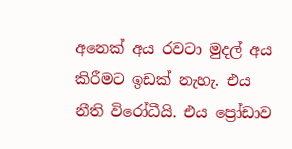අනෙක් අය රවටා මුදල් අය කිරීමට ඉඩක් නැහැ. එය නීති විරෝධීයි. එය ප්‍රෝඩාව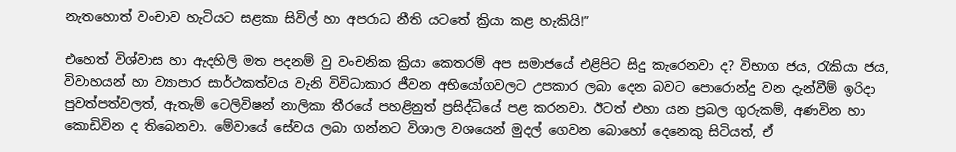නැතහොත් වංචාව හැටියට සළකා සිවිල් හා අපරාධ නීති යටතේ ක්‍රියා කළ හැකියි!”

එහෙත් විශ්වාස හා ඇදහිලි මත පදනම් වු වංචනික ක්‍රියා කෙතරම් අප සමාජයේ එළිපිට සිදු කැරෙනවා ද? විභාග ජය, රැකියා ජය, විවාහයන් හා ව්‍යාපාර සාර්ථකත්වය වැනි විවිධාකාර ජීවන අභියෝගවලට උපකාර ලබා දෙන බවට පොරොන්දු වන දැන්වීම් ඉරිදා පුවත්පත්වලත්, ඇතැම් ටෙලිවිෂන් නාලිකා තීරයේ පහළිනුත් ප්‍රසිද්ධියේ පළ කරනවා. ඊටත් එහා යන ප්‍රබල ගුරුකම්, අණවින හා කොඩිවින ද තිබෙනවා. මේවායේ සේවය ලබා ගන්නට විශාල වශයෙන් මුදල් ගෙවන බොහෝ දෙනෙකු සිටියත්, ඒ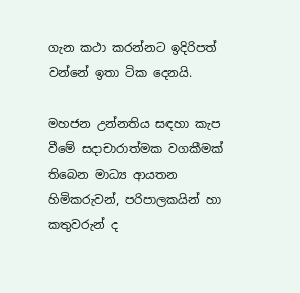ගැන කථා කරන්නට ඉදිරිපත් වන්නේ ඉතා ටික දෙනයි.

මහජන උන්නතිය සඳහා කැප වීමේ සදාචාරාත්මක වගකීමක් තිබෙන මාධ්‍ය ආයතන හිමිකරුවන්, පරිපාලකයින් හා කතුවරුන් ද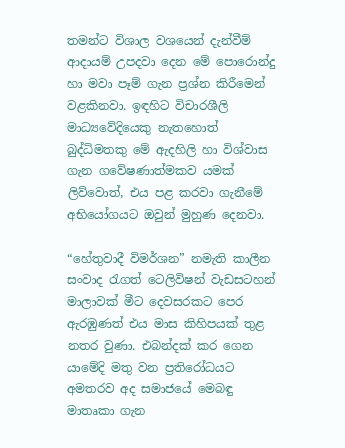තමන්ට විශාල වශයෙන් දැන්වීම් ආදායම් උපදවා දෙන මේ පොරොන්දු හා මවා පෑම් ගැන ප්‍රශ්න කිරීමෙන් වළකිනවා. ඉඳහිට විචාරශීලි මාධ්‍යවේදියෙකු නැතහොත් බුද්ධිමතකු මේ ඇදහිලි හා විශ්වාස ගැන ගවේෂණාත්මකව යමක් ලිව්වොත්, එය පළ කරවා ගැනීමේ අභියෝගයට ඔවුන් මුහුණ දෙනවා.

“හේතුවාදී විමර්ශන” නමැති කාලීන සංවාද රැගත් ටෙලිවිෂන් වැඩසටහන් මාලාවක් මීට දෙවසරකට පෙර ඇරඹුණත් එය මාස කිහිපයක් තුළ නතර වුණා. එබන්දක් කර ගෙන යාමේදි මතු වන ප්‍රතිරෝධයට අමතරව අද සමාජයේ මෙබඳු මාතෘකා ගැන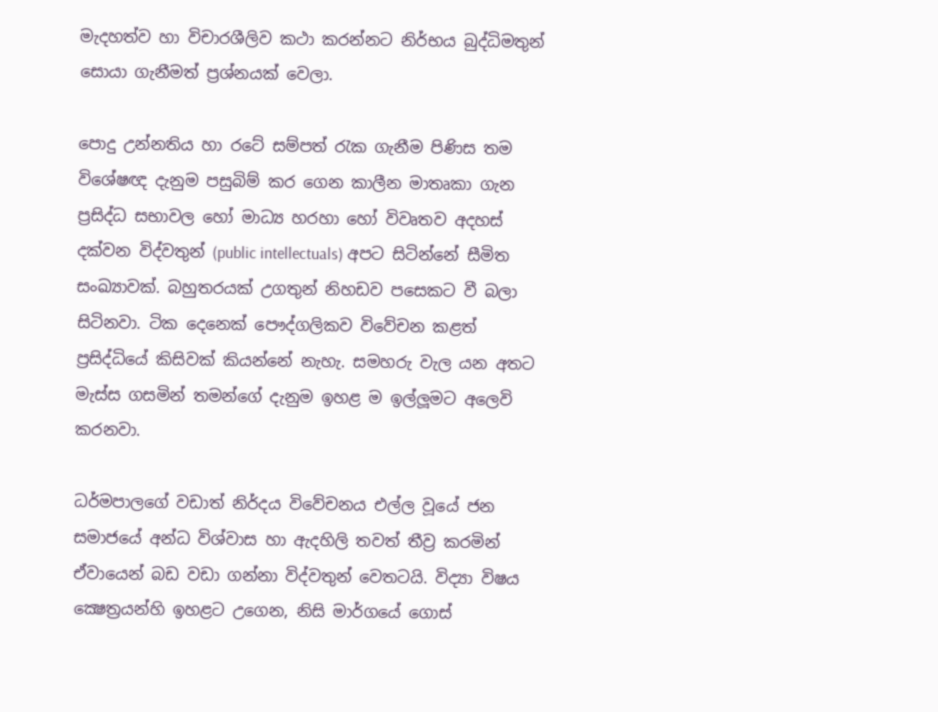මැදහත්ව හා විචාරශීලිව කථා කරන්නට නිර්භය බුද්ධිමතුන් සොයා ගැනීමත් ප්‍රශ්නයක් වෙලා.

පොදු උන්නතිය හා රටේ සම්පත් රැක ගැනීම පිණිස තම විශේෂඥ දැනුම පසුබිම් කර ගෙන කාලීන මාතෘකා ගැන ප්‍රසිද්ධ සභාවල හෝ මාධ්‍ය හරහා හෝ විවෘතව අදහස් දක්වන විද්වතුන් (public intellectuals) අපට සිටින්නේ සීමිත සංඛ්‍යාවක්. බහුතරයක් උගතුන් නිහඩව පසෙකට වී බලා සිටිනවා. ටික දෙනෙක් පෞද්ගලිකව විවේචන කළත් ප්‍රසිද්ධියේ කිසිවක් කියන්නේ නැහැ. සමහරු වැල යන අතට මැස්ස ගසමින් තමන්ගේ දැනුම ඉහළ ම ඉල්ලූමට අලෙවි කරනවා.

ධර්මපාලගේ වඩාත් නිර්දය විවේචනය එල්ල වූයේ ජන සමාජයේ අන්ධ විශ්වාස හා ඇදහිලි තවත් තීව්‍ර කරමින් ඒවායෙන් බඩ වඩා ගන්නා විද්වතුන් වෙතටයි. විද්‍යා විෂය ක්‍ෂෙත්‍රයන්හි ඉහළට උගෙන, නිසි මාර්ගයේ ගොස්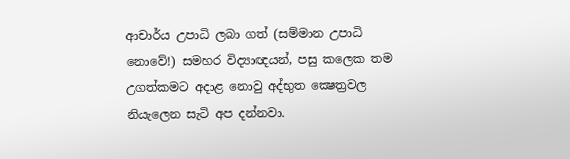ආචාර්ය උපාධි ලබා ගත් (සම්මාන උපාධි නොවේ!) සමහර විද්‍යාඥයන්, පසු කලෙක තම උගත්කමට අදාළ නොවු අද්භුත ක්‍ෂෙත්‍රවල නියැලෙන සැටි අප දන්නවා.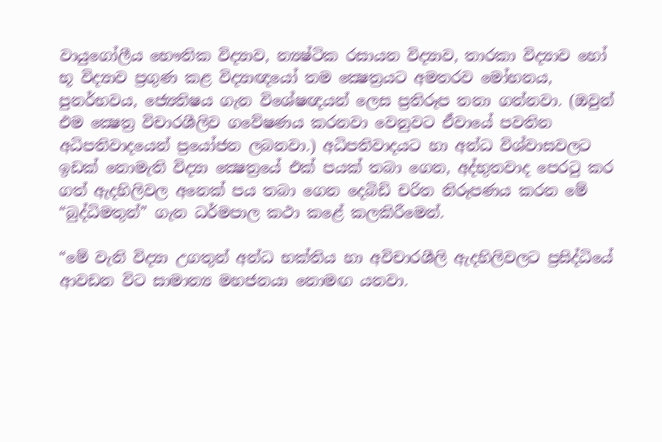වායුගෝලීය භෞතික විද්‍යාව, න්‍යෂ්ටික රසායන විද්‍යාව, තාරකා විද්‍යාව හෝ භූ විද්‍යාව ප්‍රගුණ කළ විද්‍යාඥයෝ තම ක්‍ෂෙත්‍රයට අමතරව මෝහනය, පුනර්භවය, ජ්‍යෙතිෂය ගැන විශේෂඥයන් ලෙස ප්‍රතිරූප තනා ගන්නවා. (ඔවුන් එම ක්‍ෂෙත්‍ර විචාරශීලිව ගවේෂණය කරනවා වෙනුවට ඒවායේ පවතින අධිපතිවාදයෙන් ප්‍රයෝජන ලබනවා.) අධිපතිවාදයට හා අන්ධ විශ්වාසවලට ඉඩක් නොමැති විද්‍යා ක්‍ෂෙත්‍රයේ එක් පයක් තබා ගෙන, අද්භුතවාද පෙරටු කර ගත් ඇදහිලිවල අනෙක් පය තබා ගෙන දෙබිඩි චරිත නිරූපණය කරන මේ “බුද්ධිමතුන්” ගැන ධර්මපාල කථා කළේ කලකිරීමෙන්.

“මේ වැනි විද්‍යා උගතුන් අන්ධ භක්තිය හා අවිචාරශීලි ඇදහිලිවලට ප්‍රසිද්ධියේ ආවඩන විට සාමාන්‍ය මහජනයා නොමඟ යනවා.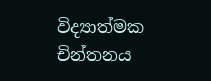විද්‍යාත්මක චින්තනය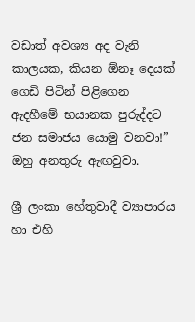වඩාත් අවශ්‍ය අද වැනි කාලයක, කියන ඕනෑ දෙයක් ගෙඩි පිටින් පිළිගෙන ඇදහීමේ භයානක පුරුද්දට ජන සමාජය යොමු වනවා!” ඔහු අනතුරු ඇඟවුවා.

ශ්‍රී ලංකා හේතුවාදී ව්‍යාපාරය හා එහි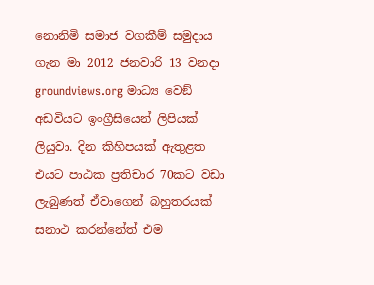නොනිමි සමාජ වගකීම් සමුදාය ගැන මා 2012 ජනවාරි 13 වනදා groundviews.org මාධ්‍ය වෙඞ් අඩවියට ඉංග්‍රීසියෙන් ලිපියක් ලියුවා. දින කිහිපයක් ඇතුළත එයට පාඨක ප්‍රතිචාර 70කට වඩා ලැබුණත් ඒවාගෙන් බහුතරයක් සනාථ කරන්නේත් එම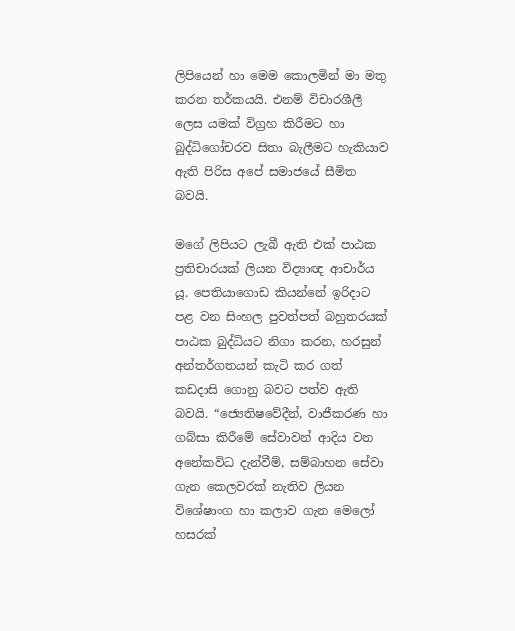ලිපියෙන් හා මෙම කොලමින් මා මතු කරන තර්කයයි. එනම් විචාරශීලී ලෙස යමක් විග්‍රහ කිරීමට හා බුද්ධිගෝචරව සිතා බැලීමට හැකියාව ඇති පිරිස අපේ සමාජයේ සීමිත බවයි.

මගේ ලිපියට ලැබී ඇති එක් පාඨක ප්‍රතිචාරයක් ලියන විද්‍යාඥ ආචාර්ය යූ. පෙතියාගොඩ කියන්නේ ඉරිදාට පළ වන සිංහල පුවත්පත් බහුතරයක් පාඨක බුද්ධියට නිගා කරන, හරසුන් අන්තර්ගතයන් කැටි කර ගත් කඩදාසි ගොනු බවට පත්ව ඇති බවයි. “ජ්‍යෙතිෂවේදීන්, වාජීකරණ හා ගබ්සා කිරීමේ සේවාවන් ආදිය වන අනේකවිධ දැන්වීම්, සම්බාහන සේවා ගැන කෙලවරක් නැතිව ලියන විශේෂාංග හා කලාව ගැන මෙලෝ හසරක්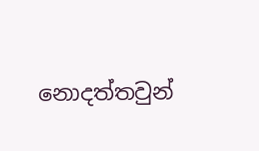නොදත්තවුන්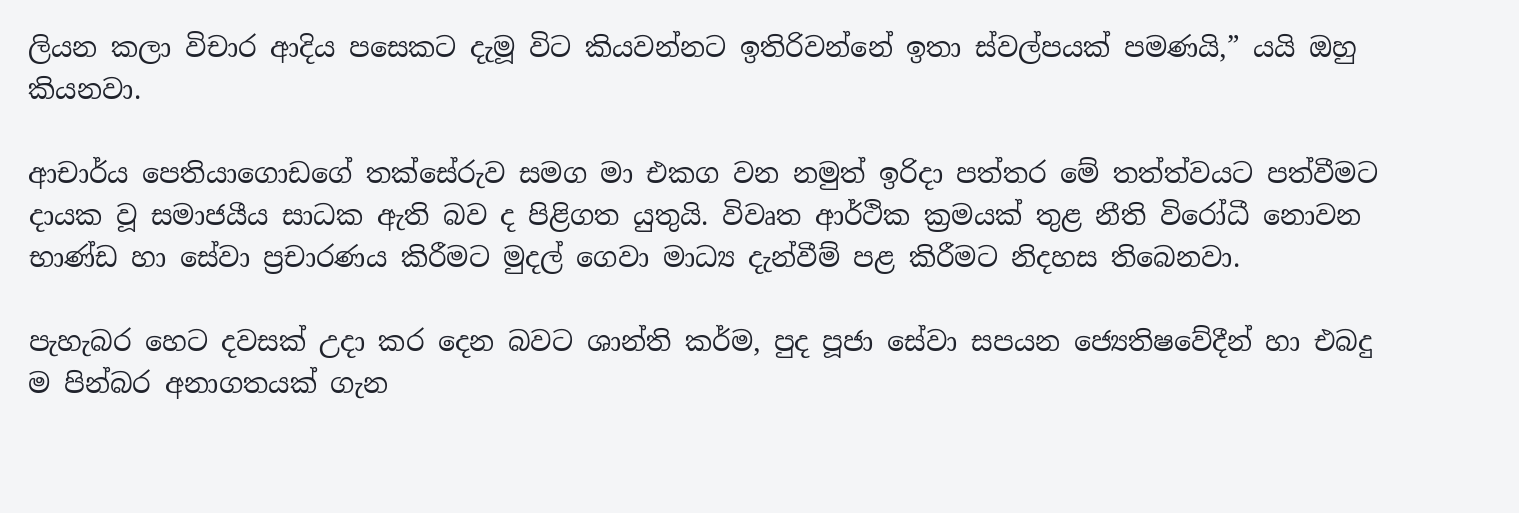ලියන කලා විචාර ආදිය පසෙකට දැමූ විට කියවන්නට ඉතිරිවන්නේ ඉතා ස්වල්පයක් පමණයි,” යයි ඔහු කියනවා.

ආචාර්ය පෙතියාගොඩගේ තක්සේරුව සමග මා එකග වන නමුත් ඉරිදා පත්තර මේ තත්ත්වයට පත්වීමට දායක වූ සමාජයීය සාධක ඇති බව ද පිළිගත යුතුයි. විවෘත ආර්ථික ක්‍රමයක් තුළ නීති විරෝධී නොවන භාණ්ඩ හා සේවා ප්‍රචාරණය කිරීමට මුදල් ගෙවා මාධ්‍ය දැන්වීම් පළ කිරීමට නිදහස තිබෙනවා.

පැහැබර හෙට දවසක් උදා කර දෙන බවට ශාන්ති කර්ම, පුද පූජා සේවා සපයන ජ්‍යෙතිෂවේදීන් හා එබදු ම පින්බර අනාගතයක් ගැන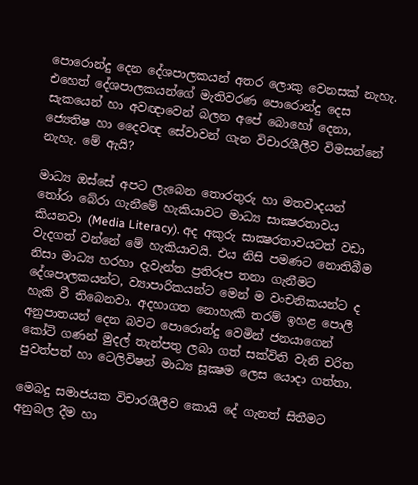පොරොන්දු දෙන දේශපාලකයන් අතර ලොකු වෙනසක් නැහැ. එහෙත් දේශපාලකයන්ගේ මැතිවරණ පොරොන්දු දෙස සැකයෙන් හා අවඥාවෙන් බලන අපේ බොහෝ දෙනා, ජ්‍යෙතිෂ හා දෛවඥ සේවාවන් ගැන විචාරශීලීව විමසන්නේ නැහැ. මේ ඇයි?

මාධ්‍ය ඔස්සේ අපට ලැබෙන තොරතුරු හා මතවාදයන් තෝරා බේරා ගැනීමේ හැකියාවට මාධ්‍ය සාක්‍ෂරතාවය කියනවා (Media Literacy). අද අකුරු සාක්‍ෂරතාවයටත් වඩා වැදගත් වන්නේ මේ හැකියාවයි. එය නිසි පමණට නොතිබීම නිසා මාධ්‍ය හරහා දැවැන්ත ප්‍රතිරූප තනා ගැනීමට දේශපාලකයන්ට, ව්‍යාපාරිකයන්ට මෙන් ම වංචනිකයන්ට ද හැකි වී තිබෙනවා. අදහාගත නොහැකි තරම් ඉහළ පොලී අනුපාතයන් දෙන බවට පොරොන්දු වෙමින් ජනයාගෙන් කෝටි ගණන් මුදල් තැන්පතු ලබා ගත් සක්විති වැනි චරිත පුවත්පත් හා ටෙලිවිෂන් මාධ්‍ය සූක්‍ෂම ලෙස යොදා ගත්තා.

මෙබදු සමාජයක විචාරශීලීව කොයි දේ ගැනත් සිතීමට අනුබල දීම හා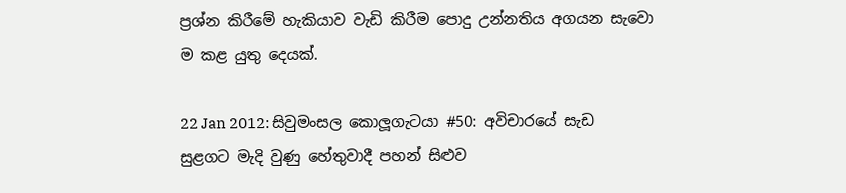ප්‍රශ්න කිරීමේ හැකියාව වැඩි කිරීම පොදු උන්නතිය අගයන සැවො ම කළ යුතු දෙයක්.

22 Jan 2012: සිවුමංසල කොලූගැටයා #50: අවිචාරයේ සැඩ සුළගට මැදි වුණු හේතුවාදී පහන් සිළුව